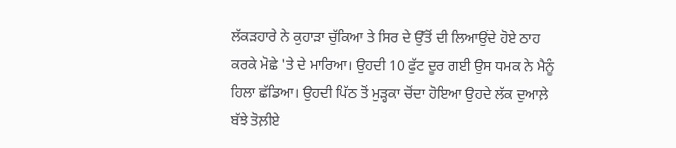ਲੱਕੜਹਾਰੇ ਨੇ ਕੁਹਾੜਾ ਚੁੱਕਿਆ ਤੇ ਸਿਰ ਦੇ ਉੱਤੋਂ ਦੀ ਲਿਆਉਂਦੇ ਹੋਏ ਠਾਹ ਕਰਕੇ ਮੋਛੇ 'ਤੇ ਦੇ ਮਾਰਿਆ। ਉਹਦੀ 10 ਫੁੱਟ ਦੂਰ ਗਈ ਉਸ ਧਮਕ ਨੇ ਮੈਨੂੰ ਹਿਲਾ ਛੱਡਿਆ। ਉਹਦੀ ਪਿੱਠ ਤੋਂ ਮੁੜ੍ਹਕਾ ਚੋਂਦਾ ਹੋਇਆ ਉਹਦੇ ਲੱਕ ਦੁਆਲ਼ੇ ਬੱਝੇ ਤੋਲ਼ੀਏ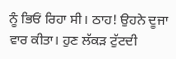ਨੂੰ ਭਿਓਂ ਰਿਹਾ ਸੀ। ਠਾਹ! ਉਹਨੇ ਦੂਜਾ ਵਾਰ ਕੀਤਾ। ਹੁਣ ਲੱਕੜ ਟੁੱਟਦੀ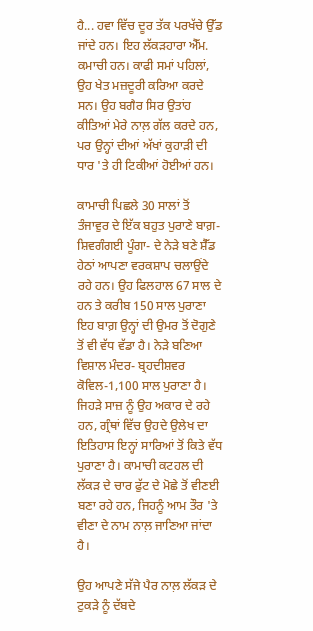ਹੈ... ਹਵਾ ਵਿੱਚ ਦੂਰ ਤੱਕ ਪਰਖੱਚੇ ਉੱਡ ਜਾਂਦੇ ਹਨ। ਇਹ ਲੱਕੜਹਾਰਾ ਐੱਮ. ਕਮਾਚੀ ਹਨ। ਕਾਫੀ ਸਮਾਂ ਪਹਿਲਾਂ, ਉਹ ਖੇਤ ਮਜ਼ਦੂਰੀ ਕਰਿਆ ਕਰਦੇ ਸਨ। ਉਹ ਬਗੈਰ ਸਿਰ ਉਤਾਂਹ ਕੀਤਿਆਂ ਮੇਰੇ ਨਾਲ਼ ਗੱਲ ਕਰਦੇ ਹਨ, ਪਰ ਉਨ੍ਹਾਂ ਦੀਆਂ ਅੱਖਾਂ ਕੁਹਾੜੀ ਦੀ ਧਾਰ 'ਤੇ ਹੀ ਟਿਕੀਆਂ ਹੋਈਆਂ ਹਨ।

ਕਾਮਾਚੀ ਪਿਛਲੇ 30 ਸਾਲਾਂ ਤੋਂ ਤੰਜਾਵੁਰ ਦੇ ਇੱਕ ਬਹੁਤ ਪੁਰਾਣੇ ਬਾਗ਼- ਸ਼ਿਵਗੰਗਈ ਪੂੰਗਾ- ਦੇ ਨੇੜੇ ਬਣੇ ਸ਼ੈੱਡ ਹੇਠਾਂ ਆਪਣਾ ਵਰਕਸ਼ਾਪ ਚਲਾਉਂਦੇ ਰਹੇ ਹਨ। ਉਹ ਫਿਲਹਾਲ 67 ਸਾਲ ਦੇ ਹਨ ਤੇ ਕਰੀਬ 150 ਸਾਲ ਪੁਰਾਣਾ ਇਹ ਬਾਗ਼ ਉਨ੍ਹਾਂ ਦੀ ਉਮਰ ਤੋਂ ਦੋਗੁਣੇ ਤੋਂ ਵੀ ਵੱਧ ਵੱਡਾ ਹੈ। ਨੇੜੇ ਬਣਿਆ ਵਿਸ਼ਾਲ ਮੰਦਰ- ਬ੍ਰਹਦੀਸ਼ਵਰ ਕੋਵਿਲ-1,100 ਸਾਲ ਪੁਰਾਣਾ ਹੈ। ਜਿਹੜੇ ਸਾਜ਼ ਨੂੰ ਉਹ ਅਕਾਰ ਦੇ ਰਹੇ ਹਨ, ਗ੍ਰੰਥਾਂ ਵਿੱਚ ਉਹਦੇ ਉਲੇਖ ਦਾ ਇਤਿਹਾਸ ਇਨ੍ਹਾਂ ਸਾਰਿਆਂ ਤੋਂ ਕਿਤੇ ਵੱਧ ਪੁਰਾਣਾ ਹੈ। ਕਾਮਾਚੀ ਕਟਹਲ ਦੀ ਲੱਕੜ ਦੇ ਚਾਰ ਫੁੱਟ ਦੇ ਮੋਛੇ ਤੋਂ ਵੀਣਈ ਬਣਾ ਰਹੇ ਹਨ, ਜਿਹਨੂੰ ਆਮ ਤੌਰ 'ਤੇ ਵੀਣਾ ਦੇ ਨਾਮ ਨਾਲ਼ ਜਾਣਿਆ ਜਾਂਦਾ ਹੈ।

ਉਹ ਆਪਣੇ ਸੱਜੇ ਪੈਰ ਨਾਲ਼ ਲੱਕੜ ਦੇ ਟੁਕੜੇ ਨੂੰ ਦੱਬਦੇ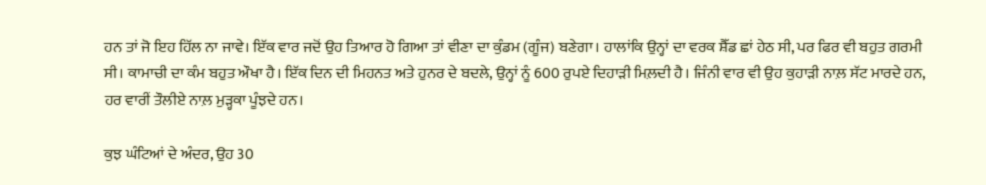ਹਨ ਤਾਂ ਜੋ ਇਹ ਹਿੱਲ ਨਾ ਜਾਵੇ। ਇੱਕ ਵਾਰ ਜਦੋਂ ਉਹ ਤਿਆਰ ਹੋ ਗਿਆ ਤਾਂ ਵੀਣਾ ਦਾ ਕੁੰਡਮ (ਗੂੰਜ) ਬਣੇਗਾ। ਹਾਲਾਂਕਿ ਉਨ੍ਹਾਂ ਦਾ ਵਰਕ ਸ਼ੈੱਡ ਛਾਂ ਹੇਠ ਸੀ, ਪਰ ਫਿਰ ਵੀ ਬਹੁਤ ਗਰਮੀ ਸੀ। ਕਾਮਾਚੀ ਦਾ ਕੰਮ ਬਹੁਤ ਔਖਾ ਹੈ। ਇੱਕ ਦਿਨ ਦੀ ਮਿਹਨਤ ਅਤੇ ਹੁਨਰ ਦੇ ਬਦਲੇ, ਉਨ੍ਹਾਂ ਨੂੰ 600 ਰੁਪਏ ਦਿਹਾੜੀ ਮਿਲ਼ਦੀ ਹੈ। ਜਿੰਨੀ ਵਾਰ ਵੀ ਉਹ ਕੁਹਾੜੀ ਨਾਲ਼ ਸੱਟ ਮਾਰਦੇ ਹਨ, ਹਰ ਵਾਰੀਂ ਤੌਲੀਏ ਨਾਲ਼ ਮੁੜ੍ਹਕਾ ਪੂੰਝਦੇ ਹਨ।

ਕੁਝ ਘੰਟਿਆਂ ਦੇ ਅੰਦਰ, ਉਹ 30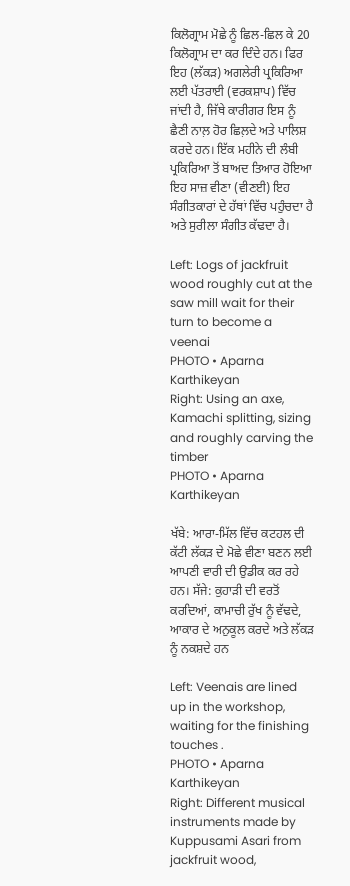ਕਿਲੋਗ੍ਰਾਮ ਮੋਛੇ ਨੂੰ ਛਿਲ-ਛਿਲ ਕੇ 20 ਕਿਲੋਗ੍ਰਾਮ ਦਾ ਕਰ ਦਿੰਦੇ ਹਨ। ਫਿਰ ਇਹ (ਲੱਕੜ) ਅਗਲੇਰੀ ਪ੍ਰਕਿਰਿਆ ਲਈ ਪੱਤਰਾਈ (ਵਰਕਸ਼ਾਪ) ਵਿੱਚ ਜਾਂਦੀ ਹੈ, ਜਿੱਥੇ ਕਾਰੀਗਰ ਇਸ ਨੂੰ ਛੈਣੀ ਨਾਲ਼ ਹੋਰ ਛਿਲ਼ਦੇ ਅਤੇ ਪਾਲਿਸ਼ ਕਰਦੇ ਹਨ। ਇੱਕ ਮਹੀਨੇ ਦੀ ਲੰਬੀ ਪ੍ਰਕਿਰਿਆ ਤੋਂ ਬਾਅਦ ਤਿਆਰ ਹੋਇਆ ਇਹ ਸਾਜ਼ ਵੀਣਾ (ਵੀਣਈ) ਇਹ ਸੰਗੀਤਕਾਰਾਂ ਦੇ ਹੱਥਾਂ ਵਿੱਚ ਪਹੁੰਚਦਾ ਹੈ ਅਤੇ ਸੁਰੀਲਾ ਸੰਗੀਤ ਕੱਢਦਾ ਹੈ।

Left: Logs of jackfruit wood roughly cut at the saw mill wait for their turn to become a veenai
PHOTO • Aparna Karthikeyan
Right: Using an axe, Kamachi splitting, sizing and roughly carving the timber
PHOTO • Aparna Karthikeyan

ਖੱਬੇ: ਆਰਾ-ਮਿੱਲ ਵਿੱਚ ਕਟਹਲ ਦੀ ਕੱਟੀ ਲੱਕੜ ਦੇ ਮੋਛੇ ਵੀਣਾ ਬਣਨ ਲਈ ਆਪਣੀ ਵਾਰੀ ਦੀ ਉਡੀਕ ਕਰ ਰਹੇ ਹਨ। ਸੱਜੇ: ਕੁਹਾੜੀ ਦੀ ਵਰਤੋਂ ਕਰਦਿਆਂ, ਕਾਮਾਚੀ ਰੁੱਖ ਨੂੰ ਵੱਢਦੇ, ਆਕਾਰ ਦੇ ਅਨੁਕੂਲ ਕਰਦੇ ਅਤੇ ਲੱਕੜ ਨੂੰ ਨਕਸ਼ਦੇ ਹਨ

Left: Veenais are lined up in the workshop, waiting for the finishing touches .
PHOTO • Aparna Karthikeyan
Right: Different musical instruments made by Kuppusami Asari from jackfruit wood,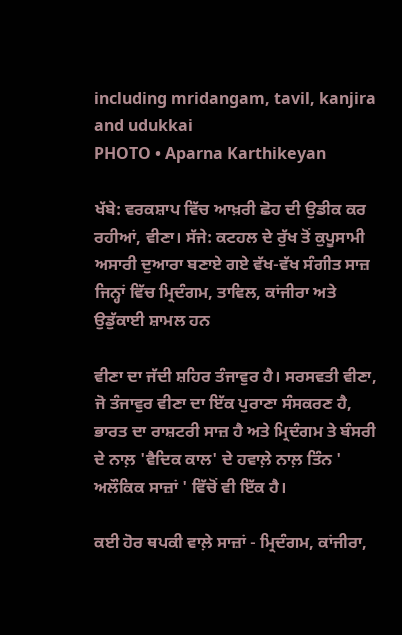including mridangam, tavil, kanjira and udukkai
PHOTO • Aparna Karthikeyan

ਖੱਬੇ: ਵਰਕਸ਼ਾਪ ਵਿੱਚ ਆਖ਼ਰੀ ਛੋਹ ਦੀ ਉਡੀਕ ਕਰ ਰਹੀਆਂ, ਵੀਣਾ। ਸੱਜੇ: ਕਟਹਲ ਦੇ ਰੁੱਖ ਤੋਂ ਕੁਪੂਸਾਮੀ ਅਸਾਰੀ ਦੁਆਰਾ ਬਣਾਏ ਗਏ ਵੱਖ-ਵੱਖ ਸੰਗੀਤ ਸਾਜ਼ ਜਿਨ੍ਹਾਂ ਵਿੱਚ ਮ੍ਰਿਦੰਗਮ, ਤਾਵਿਲ, ਕਾਂਜੀਰਾ ਅਤੇ ਉਡੁੱਕਾਈ ਸ਼ਾਮਲ ਹਨ

ਵੀਣਾ ਦਾ ਜੱਦੀ ਸ਼ਹਿਰ ਤੰਜਾਵੁਰ ਹੈ। ਸਰਸਵਤੀ ਵੀਣਾ, ਜੋ ਤੰਜਾਵੁਰ ਵੀਣਾ ਦਾ ਇੱਕ ਪੁਰਾਣਾ ਸੰਸਕਰਣ ਹੈ, ਭਾਰਤ ਦਾ ਰਾਸ਼ਟਰੀ ਸਾਜ਼ ਹੈ ਅਤੇ ਮ੍ਰਿਦੰਗਮ ਤੇ ਬੰਸਰੀ ਦੇ ਨਾਲ਼ 'ਵੈਦਿਕ ਕਾਲ' ਦੇ ਹਵਾਲ਼ੇ ਨਾਲ਼ ਤਿੰਨ ' ਅਲੌਕਿਕ ਸਾਜ਼ਾਂ ' ਵਿੱਚੋਂ ਵੀ ਇੱਕ ਹੈ।

ਕਈ ਹੋਰ ਥਪਕੀ ਵਾਲ਼ੇ ਸਾਜ਼ਾਂ - ਮ੍ਰਿਦੰਗਮ, ਕਾਂਜੀਰਾ,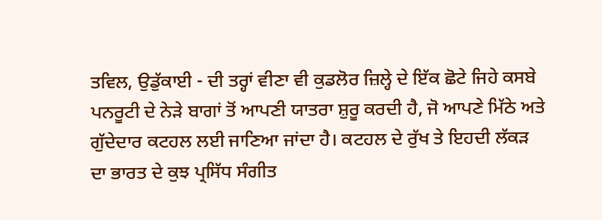ਤਵਿਲ, ਉਡੁੱਕਾਈ - ਦੀ ਤਰ੍ਹਾਂ ਵੀਣਾ ਵੀ ਕੁਡਲੋਰ ਜ਼ਿਲ੍ਹੇ ਦੇ ਇੱਕ ਛੋਟੇ ਜਿਹੇ ਕਸਬੇ ਪਨਰੂਟੀ ਦੇ ਨੇੜੇ ਬਾਗਾਂ ਤੋਂ ਆਪਣੀ ਯਾਤਰਾ ਸ਼ੁਰੂ ਕਰਦੀ ਹੈ, ਜੋ ਆਪਣੇ ਮਿੱਠੇ ਅਤੇ ਗੁੱਦੇਦਾਰ ਕਟਹਲ ਲਈ ਜਾਣਿਆ ਜਾਂਦਾ ਹੈ। ਕਟਹਲ ਦੇ ਰੁੱਖ ਤੇ ਇਹਦੀ ਲੱਕੜ ਦਾ ਭਾਰਤ ਦੇ ਕੁਝ ਪ੍ਰਸਿੱਧ ਸੰਗੀਤ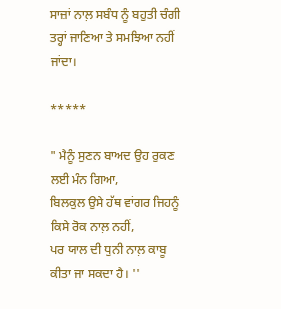ਸਾਜ਼ਾਂ ਨਾਲ਼ ਸਬੰਧ ਨੂੰ ਬਹੁਤੀ ਚੰਗੀ ਤਰ੍ਹਾਂ ਜਾਣਿਆ ਤੇ ਸਮਝਿਆ ਨਹੀਂ ਜਾਂਦਾ।

*****

" ਮੈਨੂੰ ਸੁਣਨ ਬਾਅਦ ਉਹ ਰੁਕਣ ਲਈ ਮੰਨ ਗਿਆ,
ਬਿਲਕੁਲ ਉਸੇ ਹੱਥ ਵਾਂਗਰ ਜਿਹਨੂੰ ਕਿਸੇ ਰੋਕ ਨਾਲ਼ ਨਹੀਂ,
ਪਰ ਯਾਲ ਦੀ ਧੁਨੀ ਨਾਲ਼ ਕਾਬੂ ਕੀਤਾ ਜਾ ਸਕਦਾ ਹੈ। ''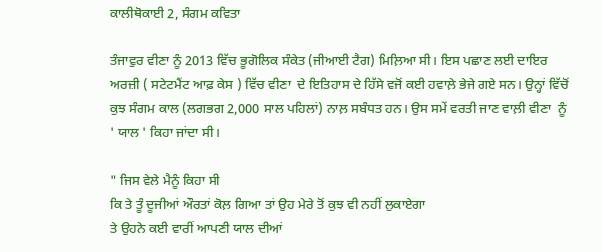ਕਾਲੀਥੋਕਾਈ 2, ਸੰਗਮ ਕਵਿਤਾ

ਤੰਜਾਵੁਰ ਵੀਣਾ ਨੂੰ 2013 ਵਿੱਚ ਭੂਗੋਲਿਕ ਸੰਕੇਤ (ਜੀਆਈ ਟੈਗ) ਮਿਲ਼ਿਆ ਸੀ। ਇਸ ਪਛਾਣ ਲਈ ਦਾਇਰ ਅਰਜ਼ੀ ( ਸਟੇਟਮੈਂਟ ਆਫ਼ ਕੇਸ ) ਵਿੱਚ ਵੀਣਾ  ਦੇ ਇਤਿਹਾਸ ਦੇ ਹਿੱਸੇ ਵਜੋਂ ਕਈ ਹਵਾਲ਼ੇ ਭੇਜੇ ਗਏ ਸਨ। ਉਨ੍ਹਾਂ ਵਿੱਚੋਂ ਕੁਝ ਸੰਗਮ ਕਾਲ (ਲਗਭਗ 2,000 ਸਾਲ ਪਹਿਲਾਂ) ਨਾਲ਼ ਸਬੰਧਤ ਹਨ। ਉਸ ਸਮੇਂ ਵਰਤੀ ਜਾਣ ਵਾਲ਼ੀ ਵੀਣਾ  ਨੂੰ ' ਯਾਲ ' ਕਿਹਾ ਜਾਂਦਾ ਸੀ।

" ਜਿਸ ਵੇਲੇ ਮੈਨੂੰ ਕਿਹਾ ਸੀ
ਕਿ ਤੇ ਤੂੰ ਦੂਜੀਆਂ ਔਰਤਾਂ ਕੋਲ਼ ਗਿਆ ਤਾਂ ਉਹ ਮੇਰੇ ਤੋਂ ਕੁਝ ਵੀ ਨਹੀਂ ਲੁਕਾਏਗਾ
ਤੇ ਉਹਨੇ ਕਈ ਵਾਰੀਂ ਆਪਣੀ ਯਾਲ ਦੀਆਂ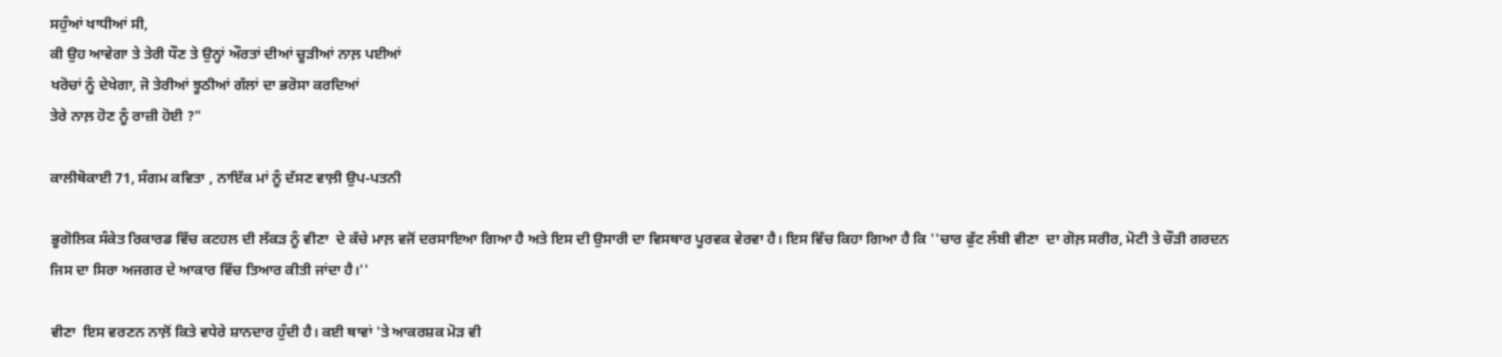ਸਹੁੰਆਂ ਖਾਧੀਆਂ ਸੀ,
ਕੀ ਉਹ ਆਵੇਗਾ ਤੇ ਤੇਰੀ ਧੌਣ ਤੇ ਉਨ੍ਹਾਂ ਔਰਤਾਂ ਦੀਆਂ ਚੂੜੀਆਂ ਨਾਲ਼ ਪਈਆਂ
ਖਰੋਚਾਂ ਨੂੰ ਦੇਖੇਗਾ, ਜੋ ਤੇਰੀਆਂ ਝੂਠੀਆਂ ਗੱਲਾਂ ਦਾ ਭਰੋਸਾ ਕਰਦਿਆਂ
ਤੇਰੇ ਨਾਲ਼ ਹੋਣ ਨੂੰ ਰਾਜ਼ੀ ਹੋਈ ?"

ਕਾਲੀਥੋਕਾਈ 71, ਸੰਗਮ ਕਵਿਤਾ , ਨਾਇੱਕ ਮਾਂ ਨੂੰ ਦੱਸਣ ਵਾਲ਼ੀ ਉਪ-ਪਤਨੀ

ਭੂਗੋਲਿਕ ਸੰਕੇਤ ਰਿਕਾਰਡ ਵਿੱਚ ਕਟਹਲ ਦੀ ਲੱਕੜ ਨੂੰ ਵੀਣਾ  ਦੇ ਕੱਚੇ ਮਾਲ਼ ਵਜੋਂ ਦਰਸਾਇਆ ਗਿਆ ਹੈ ਅਤੇ ਇਸ ਦੀ ਉਸਾਰੀ ਦਾ ਵਿਸਥਾਰ ਪੂਰਵਕ ਵੇਰਵਾ ਹੈ। ਇਸ ਵਿੱਚ ਕਿਹਾ ਗਿਆ ਹੈ ਕਿ ''ਚਾਰ ਫੁੱਟ ਲੰਬੀ ਵੀਣਾ  ਦਾ ਗੋਲ਼ ਸਰੀਰ, ਮੋਟੀ ਤੇ ਚੌੜੀ ਗਰਦਨ ਜਿਸ ਦਾ ਸਿਰਾ ਅਜਗਰ ਦੇ ਆਕਾਰ ਵਿੱਚ ਤਿਆਰ ਕੀਤੀ ਜਾਂਦਾ ਹੈ।''

ਵੀਣਾ  ਇਸ ਵਰਣਨ ਨਾਲ਼ੋਂ ਕਿਤੇ ਵਧੇਰੇ ਸ਼ਾਨਦਾਰ ਹੁੰਦੀ ਹੈ। ਕਈ ਥਾਵਾਂ 'ਤੇ ਆਕਰਸ਼ਕ ਮੋੜ ਵੀ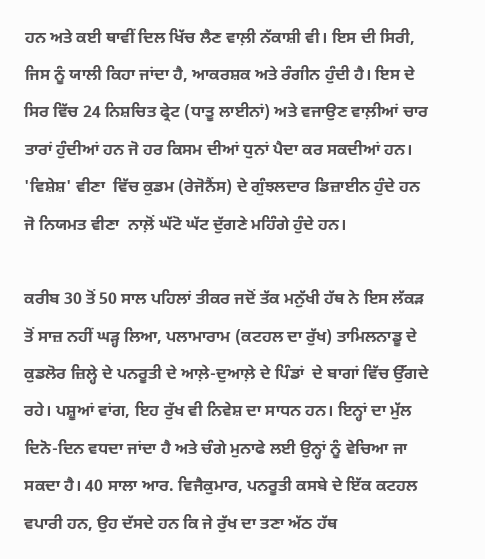ਹਨ ਅਤੇ ਕਈ ਥਾਵੀਂ ਦਿਲ ਖਿੱਚ ਲੈਣ ਵਾਲ਼ੀ ਨੱਕਾਸ਼ੀ ਵੀ। ਇਸ ਦੀ ਸਿਰੀ, ਜਿਸ ਨੂੰ ਯਾਲੀ ਕਿਹਾ ਜਾਂਦਾ ਹੈ, ਆਕਰਸ਼ਕ ਅਤੇ ਰੰਗੀਨ ਹੁੰਦੀ ਹੈ। ਇਸ ਦੇ ਸਿਰ ਵਿੱਚ 24 ਨਿਸ਼ਚਿਤ ਫ੍ਰੇਟ (ਧਾਤੂ ਲਾਈਨਾਂ) ਅਤੇ ਵਜਾਉਣ ਵਾਲ਼ੀਆਂ ਚਾਰ ਤਾਰਾਂ ਹੁੰਦੀਆਂ ਹਨ ਜੋ ਹਰ ਕਿਸਮ ਦੀਆਂ ਧੁਨਾਂ ਪੈਦਾ ਕਰ ਸਕਦੀਆਂ ਹਨ। 'ਵਿਸ਼ੇਸ਼' ਵੀਣਾ  ਵਿੱਚ ਕੁਡਮ (ਰੇਜੋਨੈਂਸ) ਦੇ ਗੁੰਝਲਦਾਰ ਡਿਜ਼ਾਈਨ ਹੁੰਦੇ ਹਨ ਜੋ ਨਿਯਮਤ ਵੀਣਾ  ਨਾਲ਼ੋਂ ਘੱਟੋ ਘੱਟ ਦੁੱਗਣੇ ਮਹਿੰਗੇ ਹੁੰਦੇ ਹਨ।

ਕਰੀਬ 30 ਤੋਂ 50 ਸਾਲ ਪਹਿਲਾਂ ਤੀਕਰ ਜਦੋਂ ਤੱਕ ਮਨੁੱਖੀ ਹੱਥ ਨੇ ਇਸ ਲੱਕੜ ਤੋਂ ਸਾਜ਼ ਨਹੀਂ ਘੜ੍ਹ ਲਿਆ, ਪਲਾਮਾਰਾਮ (ਕਟਹਲ ਦਾ ਰੁੱਖ) ਤਾਮਿਲਨਾਡੂ ਦੇ ਕੁਡਲੋਰ ਜ਼ਿਲ੍ਹੇ ਦੇ ਪਨਰੂਤੀ ਦੇ ਆਲ਼ੇ-ਦੁਆਲ਼ੇ ਦੇ ਪਿੰਡਾਂ  ਦੇ ਬਾਗਾਂ ਵਿੱਚ ਉੱਗਦੇ ਰਹੇ। ਪਸ਼ੂਆਂ ਵਾਂਗ, ਇਹ ਰੁੱਖ ਵੀ ਨਿਵੇਸ਼ ਦਾ ਸਾਧਨ ਹਨ। ਇਨ੍ਹਾਂ ਦਾ ਮੁੱਲ ਦਿਨੋ-ਦਿਨ ਵਧਦਾ ਜਾਂਦਾ ਹੈ ਅਤੇ ਚੰਗੇ ਮੁਨਾਫੇ ਲਈ ਉਨ੍ਹਾਂ ਨੂੰ ਵੇਚਿਆ ਜਾ ਸਕਦਾ ਹੈ। 40 ਸਾਲਾ ਆਰ. ਵਿਜੈਕੁਮਾਰ, ਪਨਰੂਤੀ ਕਸਬੇ ਦੇ ਇੱਕ ਕਟਹਲ ਵਪਾਰੀ ਹਨ, ਉਹ ਦੱਸਦੇ ਹਨ ਕਿ ਜੇ ਰੁੱਖ ਦਾ ਤਣਾ ਅੱਠ ਹੱਥ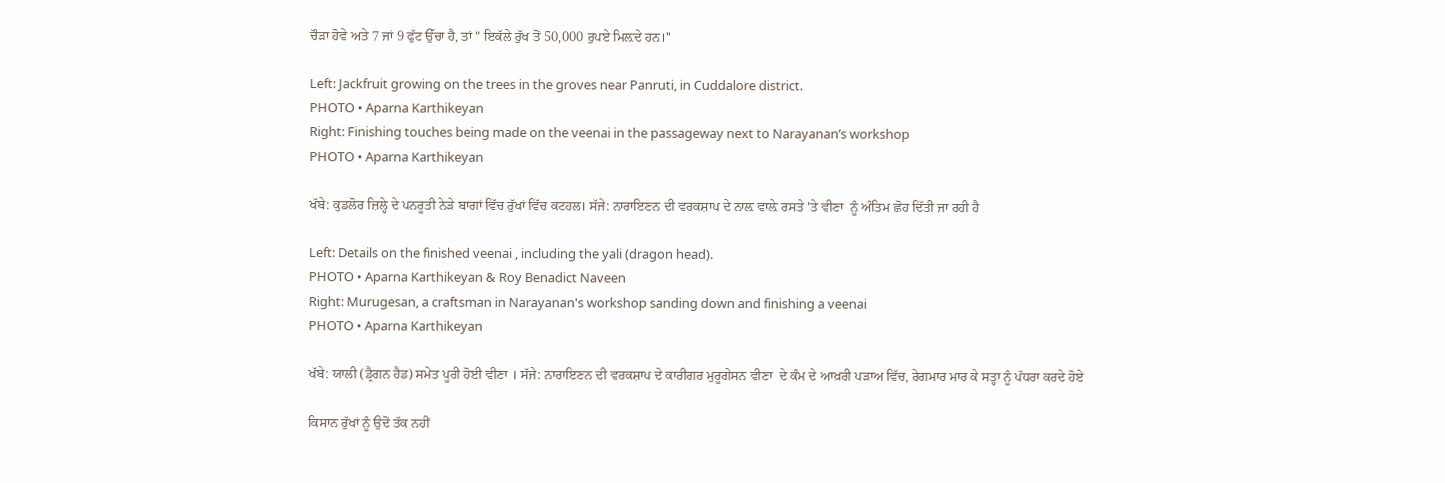ਚੌੜਾ ਹੋਵੇ ਅਤੇ 7 ਜਾਂ 9 ਫੁੱਟ ਉੱਚਾ ਹੈ, ਤਾਂ " ਇਕੱਲੇ ਰੁੱਖ ਤੋਂ 50,000 ਰੁਪਏ ਮਿਲ਼ਦੇ ਹਨ।''

Left: Jackfruit growing on the trees in the groves near Panruti, in Cuddalore district.
PHOTO • Aparna Karthikeyan
Right: Finishing touches being made on the veenai in the passageway next to Narayanan’s workshop
PHOTO • Aparna Karthikeyan

ਖੱਬੇ: ਕੁਡਲੋਰ ਜ਼ਿਲ੍ਹੇ ਦੇ ਪਨਰੂਤੀ ਨੇੜੇ ਬਾਗਾਂ ਵਿੱਚ ਰੁੱਖਾਂ ਵਿੱਚ ਕਟਹਲ। ਸੱਜੇ: ਨਾਰਾਇਣਨ ਦੀ ਵਰਕਸ਼ਾਪ ਦੇ ਨਾਲ਼ ਵਾਲ਼ੇ ਰਸਤੇ 'ਤੇ ਵੀਣਾ  ਨੂੰ ਅੰਤਿਮ ਛੋਹ ਦਿੱਤੀ ਜਾ ਰਹੀ ਹੈ

Left: Details on the finished veenai , including the yali (dragon head).
PHOTO • Aparna Karthikeyan & Roy Benadict Naveen
Right: Murugesan, a craftsman in Narayanan's workshop sanding down and finishing a veenai
PHOTO • Aparna Karthikeyan

ਖੱਬੇ: ਯਾਲੀ (ਡ੍ਰੈਗਨ ਹੈਡ) ਸਮੇਤ ਪੂਰੀ ਹੋਈ ਵੀਣਾ । ਸੱਜੇ: ਨਾਰਾਇਣਨ ਦੀ ਵਰਕਸ਼ਾਪ ਦੇ ਕਾਰੀਗਰ ਮੁਰੂਗੇਸਨ ਵੀਣਾ  ਦੇ ਕੰਮ ਦੇ ਆਖ਼ਰੀ ਪੜਾਅ ਵਿੱਚ, ਰੇਗਮਾਰ ਮਾਰ ਕੇ ਸਤ੍ਹਾ ਨੂੰ ਪੱਧਰਾ ਕਰਦੇ ਹੋਏ

ਕਿਸਾਨ ਰੁੱਖਾਂ ਨੂੰ ਉਦੋਂ ਤੱਕ ਨਹੀਂ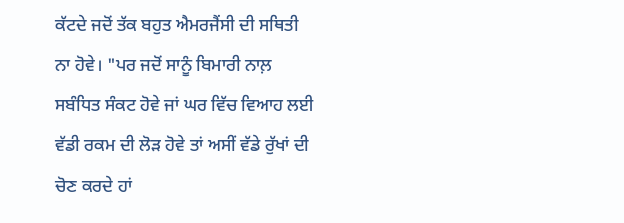ਕੱਟਦੇ ਜਦੋਂ ਤੱਕ ਬਹੁਤ ਐਮਰਜੈਂਸੀ ਦੀ ਸਥਿਤੀ ਨਾ ਹੋਵੇ। "ਪਰ ਜਦੋਂ ਸਾਨੂੰ ਬਿਮਾਰੀ ਨਾਲ਼ ਸਬੰਧਿਤ ਸੰਕਟ ਹੋਵੇ ਜਾਂ ਘਰ ਵਿੱਚ ਵਿਆਹ ਲਈ ਵੱਡੀ ਰਕਮ ਦੀ ਲੋੜ ਹੋਵੇ ਤਾਂ ਅਸੀਂ ਵੱਡੇ ਰੁੱਖਾਂ ਦੀ ਚੋਣ ਕਰਦੇ ਹਾਂ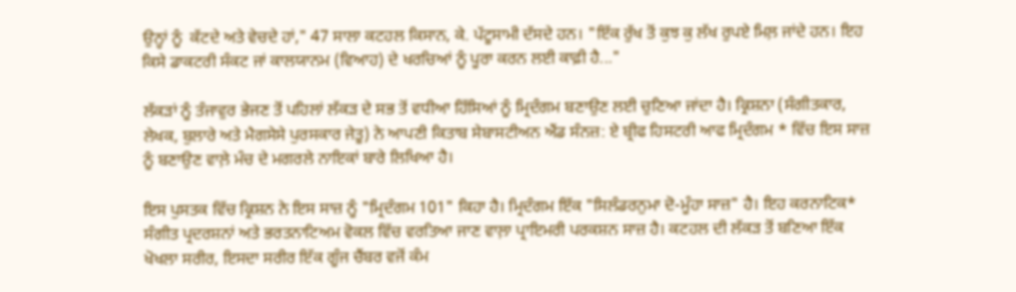ਉਨ੍ਹਾਂ ਨੂੰ  ਕੱਟਦੇ ਅਤੇ ਵੇਚਦੇ ਹਾਂ," 47 ਸਾਲਾ ਕਟਹਲ ਕਿਸਾਨ, ਕੇ. ਪੱਟੂਸਾਮੀ ਦੱਸਦੇ ਹਨ। "ਇੱਕ ਰੁੱਖ ਤੋਂ ਕੁਝ ਕੁ ਲੱਖ ਰੁਪਏ ਮਿਲ਼ ਜਾਂਦੇ ਹਨ। ਇਹ ਕਿਸੇ ਡਾਕਟਰੀ ਸੰਕਟ ਜਾਂ ਕਾਲਯਾਨਮ (ਵਿਆਹ) ਦੇ ਖਰਚਿਆਂ ਨੂੰ ਪੂਰਾ ਕਰਨ ਲਈ ਕਾਫ਼ੀ ਹੈ..."

ਲੱਕੜਾਂ ਨੂੰ ਤੰਜਾਵੁਰ ਭੇਜਣ ਤੋਂ ਪਹਿਲਾਂ ਲੱਕੜ ਦੇ ਸਭ ਤੋਂ ਵਧੀਆ ਹਿੱਸਿਆਂ ਨੂੰ ਮ੍ਰਿਦੰਗਮ ਬਣਾਉਣ ਲਈ ਚੁਣਿਆ ਜਾਂਦਾ ਹੈ। ਕ੍ਰਿਸ਼ਨਾ (ਸੰਗੀਤਕਾਰ, ਲੇਖਕ, ਬੁਲਾਰੇ ਅਤੇ ਮੈਗਸੇਸੇ ਪੁਰਸਕਾਰ ਜੇਤੂ) ਨੇ ਆਪਣੀ ਕਿਤਾਬ ਸੇਬਾਸਟੀਅਨ ਐਂਡ ਸੰਨਜ਼: ਏ ਬ੍ਰੀਫ ਹਿਸਟਰੀ ਆਫ ਮ੍ਰਿਦੰਗਮ * ਵਿੱਚ ਇਸ ਸਾਜ਼ ਨੂੰ ਬਣਾਉਣ ਵਾਲ਼ੇ ਮੰਚ ਦੇ ਮਗਰਲੇ ਨਾਇਕਾਂ ਬਾਰੇ ਲਿਖਿਆ ਹੈ।

ਇਸ ਪੁਸਤਕ ਵਿੱਚ ਕ੍ਰਿਸ਼ਨ ਨੇ ਇਸ ਸਾਜ਼ ਨੂੰ "ਮ੍ਰਿਦੰਗਮ 101" ਕਿਹਾ ਹੈ। ਮ੍ਰਿਦੰਗਮ ਇੱਕ "ਸਿਲੰਡਰਨੁਮਾ ਦੋ-ਮੂੰਹਾ ਸਾਜ਼" ਹੈ। ਇਹ ਕਰਨਾਟਿਕ* ਸੰਗੀਤ ਪ੍ਰਦਰਸ਼ਨਾਂ ਅਤੇ ਭਰਤਨਾਟਿਅਮ ਵੋਕਲ ਵਿੱਚ ਵਰਤਿਆ ਜਾਣ ਵਾਲ਼ਾ ਪ੍ਰਾਇਮਰੀ ਪਰਕਸ਼ਨ ਸਾਜ਼ ਹੈ। ਕਟਹਲ ਦੀ ਲੱਕੜ ਤੋਂ ਬਣਿਆ ਇੱਕ ਖੋਖਲਾ ਸਰੀਰ, ਇਸਦਾ ਸਰੀਰ ਇੱਕ ਗੂੰਜ ਚੈਂਬਰ ਵਜੋਂ ਕੰਮ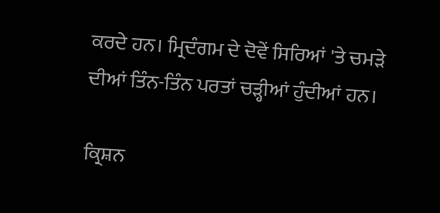ਕਰਦੇ ਹਨ। ਮ੍ਰਿਦੰਗਮ ਦੇ ਦੋਵੇਂ ਸਿਰਿਆਂ 'ਤੇ ਚਮੜੇ ਦੀਆਂ ਤਿੰਨ-ਤਿੰਨ ਪਰਤਾਂ ਚੜ੍ਹੀਆਂ ਹੁੰਦੀਆਂ ਹਨ।

ਕ੍ਰਿਸ਼ਨ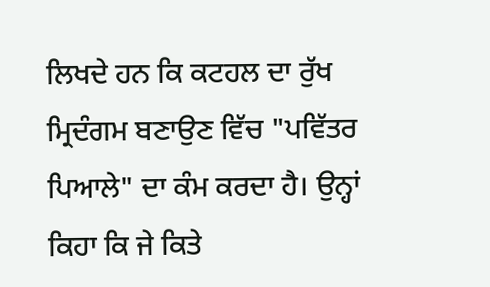ਲਿਖਦੇ ਹਨ ਕਿ ਕਟਹਲ ਦਾ ਰੁੱਖ ਮ੍ਰਿਦੰਗਮ ਬਣਾਉਣ ਵਿੱਚ "ਪਵਿੱਤਰ ਪਿਆਲੇ" ਦਾ ਕੰਮ ਕਰਦਾ ਹੈ। ਉਨ੍ਹਾਂ ਕਿਹਾ ਕਿ ਜੇ ਕਿਤੇ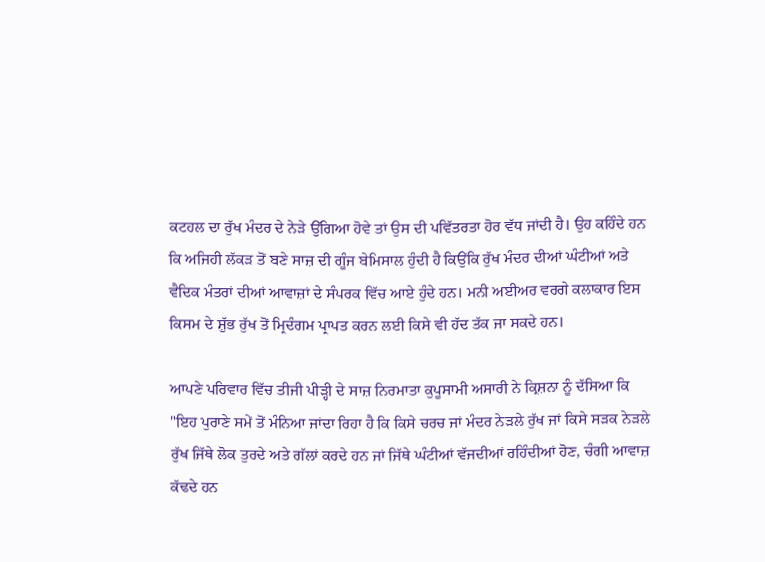ਕਟਹਲ ਦਾ ਰੁੱਖ ਮੰਦਰ ਦੇ ਨੇੜੇ ਉੱਗਿਆ ਹੋਵੇ ਤਾਂ ਉਸ ਦੀ ਪਵਿੱਤਰਤਾ ਹੋਰ ਵੱਧ ਜਾਂਦੀ ਹੈ। ਉਹ ਕਹਿੰਦੇ ਹਨ ਕਿ ਅਜਿਹੀ ਲੱਕੜ ਤੋਂ ਬਣੇ ਸਾਜ਼ ਦੀ ਗੂੰਜ ਬੇਮਿਸਾਲ ਹੁੰਦੀ ਹੈ ਕਿਉਂਕਿ ਰੁੱਖ ਮੰਦਰ ਦੀਆਂ ਘੰਟੀਆਂ ਅਤੇ ਵੈਦਿਕ ਮੰਤਰਾਂ ਦੀਆਂ ਆਵਾਜ਼ਾਂ ਦੇ ਸੰਪਰਕ ਵਿੱਚ ਆਏ ਹੁੰਦੇ ਹਨ। ਮਨੀ ਅਈਅਰ ਵਰਗੇ ਕਲਾਕਾਰ ਇਸ ਕਿਸਮ ਦੇ ਸ਼ੁੱਭ ਰੁੱਖ ਤੋਂ ਮ੍ਰਿਦੰਗਮ ਪ੍ਰਾਪਤ ਕਰਨ ਲਈ ਕਿਸੇ ਵੀ ਹੱਦ ਤੱਕ ਜਾ ਸਕਦੇ ਹਨ।

ਆਪਣੇ ਪਰਿਵਾਰ ਵਿੱਚ ਤੀਜੀ ਪੀੜ੍ਹੀ ਦੇ ਸਾਜ਼ ਨਿਰਮਾਤਾ ਕੁਪੂਸਾਮੀ ਅਸਾਰੀ ਨੇ ਕ੍ਰਿਸ਼ਨਾ ਨੂੰ ਦੱਸਿਆ ਕਿ "ਇਹ ਪੁਰਾਣੇ ਸਮੇਂ ਤੋਂ ਮੰਨਿਆ ਜਾਂਦਾ ਰਿਹਾ ਹੈ ਕਿ ਕਿਸੇ ਚਰਚ ਜਾਂ ਮੰਦਰ ਨੇੜਲੇ ਰੁੱਖ ਜਾਂ ਕਿਸੇ ਸੜਕ ਨੇੜਲੇ ਰੁੱਖ ਜਿੱਥੇ ਲੋਕ ਤੁਰਦੇ ਅਤੇ ਗੱਲਾਂ ਕਰਦੇ ਹਨ ਜਾਂ ਜਿੱਥੇ ਘੰਟੀਆਂ ਵੱਜਦੀਆਂ ਰਹਿੰਦੀਆਂ ਹੋਣ, ਚੰਗੀ ਆਵਾਜ਼ ਕੱਢਦੇ ਹਨ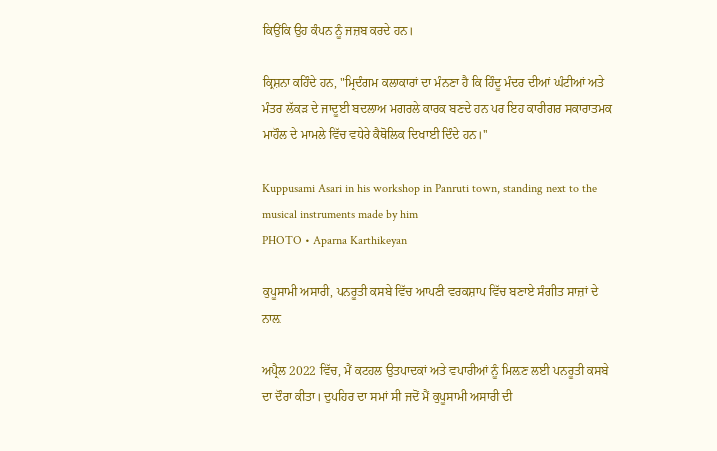ਕਿਉਂਕਿ ਉਹ ਕੰਪਨ ਨੂੰ ਜਜ਼ਬ ਕਰਦੇ ਹਨ।

ਕ੍ਰਿਸ਼ਨਾ ਕਹਿੰਦੇ ਹਨ, "ਮ੍ਰਿਦੰਗਮ ਕਲਾਕਾਰਾਂ ਦਾ ਮੰਨਣਾ ਹੈ ਕਿ ਹਿੰਦੂ ਮੰਦਰ ਦੀਆਂ ਘੰਟੀਆਂ ਅਤੇ ਮੰਤਰ ਲੱਕੜ ਦੇ ਜਾਦੂਈ ਬਦਲਾਅ ਮਗਰਲੇ ਕਾਰਕ ਬਣਦੇ ਹਨ ਪਰ ਇਹ ਕਾਰੀਗਰ ਸਕਾਰਾਤਮਕ ਮਾਹੌਲ ਦੇ ਮਾਮਲੇ ਵਿੱਚ ਵਧੇਰੇ ਕੈਥੋਲਿਕ ਦਿਖਾਈ ਦਿੰਦੇ ਹਨ।''

Kuppusami Asari in his workshop in Panruti town, standing next to the musical instruments made by him
PHOTO • Aparna Karthikeyan

ਕੁਪੂਸਾਮੀ ਅਸਾਰੀ, ਪਨਰੂਤੀ ਕਸਬੇ ਵਿੱਚ ਆਪਣੀ ਵਰਕਸ਼ਾਪ ਵਿੱਚ ਬਣਾਏ ਸੰਗੀਤ ਸਾਜ਼ਾਂ ਦੇ ਨਾਲ਼

ਅਪ੍ਰੈਲ 2022 ਵਿੱਚ, ਮੈਂ ਕਟਹਲ ਉਤਪਾਦਕਾਂ ਅਤੇ ਵਪਾਰੀਆਂ ਨੂੰ ਮਿਲ਼ਣ ਲਈ ਪਨਰੂਤੀ ਕਸਬੇ ਦਾ ਦੌਰਾ ਕੀਤਾ। ਦੁਪਹਿਰ ਦਾ ਸਮਾਂ ਸੀ ਜਦੋਂ ਮੈਂ ਕੁਪੂਸਾਮੀ ਅਸਾਰੀ ਦੀ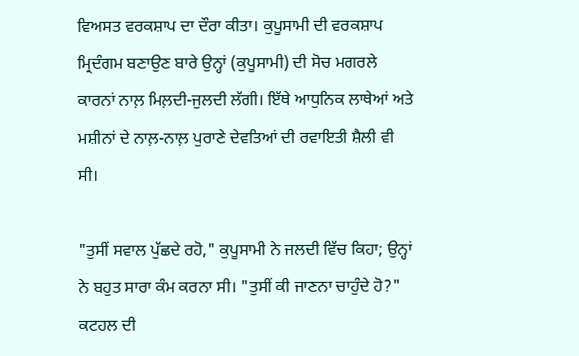ਵਿਅਸਤ ਵਰਕਸ਼ਾਪ ਦਾ ਦੌਰਾ ਕੀਤਾ। ਕੁਪੂਸਾਮੀ ਦੀ ਵਰਕਸ਼ਾਪ ਮ੍ਰਿਦੰਗਮ ਬਣਾਉਣ ਬਾਰੇ ਉਨ੍ਹਾਂ (ਕੁਪੂਸਾਮੀ) ਦੀ ਸੋਚ ਮਗਰਲੇ ਕਾਰਨਾਂ ਨਾਲ਼ ਮਿਲ਼ਦੀ-ਜੁਲਦੀ ਲੱਗੀ। ਇੱਥੇ ਆਧੁਨਿਕ ਲਾਥੇਆਂ ਅਤੇ ਮਸ਼ੀਨਾਂ ਦੇ ਨਾਲ਼-ਨਾਲ਼ ਪੁਰਾਣੇ ਦੇਵਤਿਆਂ ਦੀ ਰਵਾਇਤੀ ਸ਼ੈਲੀ ਵੀ ਸੀ।

"ਤੁਸੀਂ ਸਵਾਲ ਪੁੱਛਦੇ ਰਹੋ," ਕੁਪੂਸਾਮੀ ਨੇ ਜਲਦੀ ਵਿੱਚ ਕਿਹਾ; ਉਨ੍ਹਾਂ ਨੇ ਬਹੁਤ ਸਾਰਾ ਕੰਮ ਕਰਨਾ ਸੀ। "ਤੁਸੀਂ ਕੀ ਜਾਣਨਾ ਚਾਹੁੰਦੇ ਹੋ?" ਕਟਹਲ ਦੀ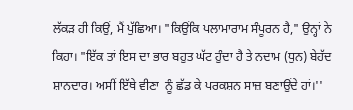ਲੱਕੜ ਹੀ ਕਿਉਂ, ਮੈਂ ਪੁੱਛਿਆ। "ਕਿਉਂਕਿ ਪਲਾਮਾਰਾਮ ਸੰਪੂਰਨ ਹੈ," ਉਨ੍ਹਾਂ ਨੇ ਕਿਹਾ। "ਇੱਕ ਤਾਂ ਇਸ ਦਾ ਭਾਰ ਬਹੁਤ ਘੱਟ ਹੁੰਦਾ ਹੈ ਤੇ ਨਦਾਮ (ਧੁਨ) ਬੇਹੱਦ ਸ਼ਾਨਦਾਰ। ਅਸੀਂ ਇੱਥੇ ਵੀਣਾ  ਨੂੰ ਛੱਡ ਕੇ ਪਰਕਸ਼ਨ ਸਾਜ਼ ਬਣਾਉਂਦੇ ਹਾਂ।''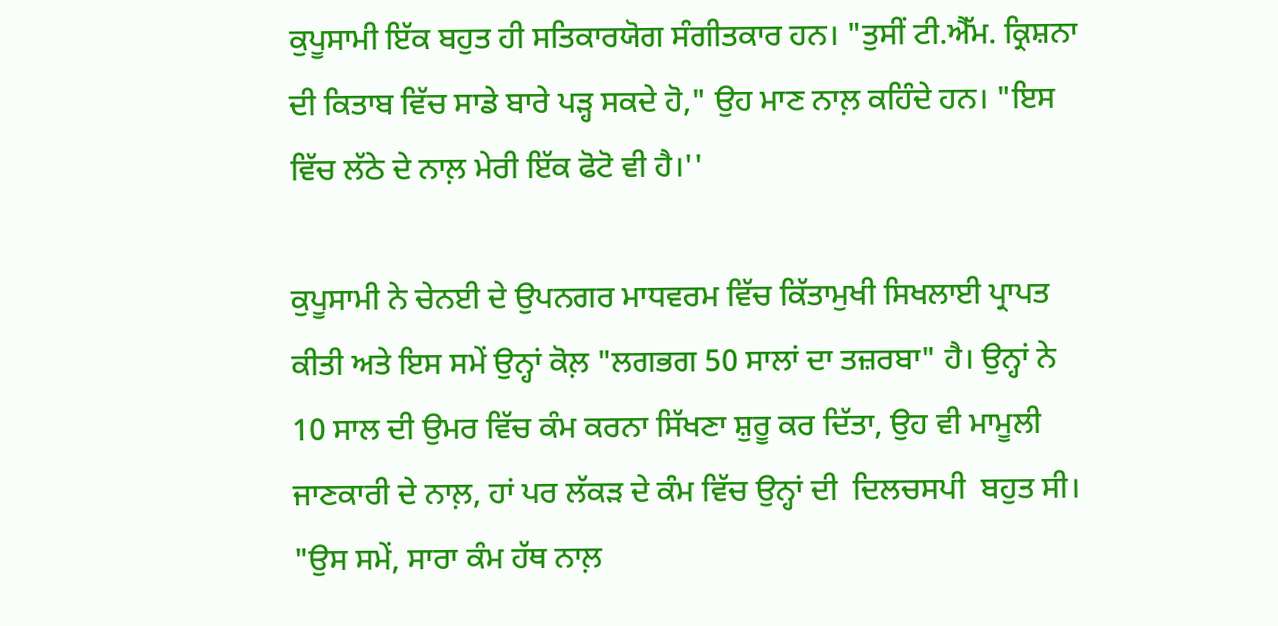ਕੁਪੂਸਾਮੀ ਇੱਕ ਬਹੁਤ ਹੀ ਸਤਿਕਾਰਯੋਗ ਸੰਗੀਤਕਾਰ ਹਨ। "ਤੁਸੀਂ ਟੀ.ਐੱਮ. ਕ੍ਰਿਸ਼ਨਾ ਦੀ ਕਿਤਾਬ ਵਿੱਚ ਸਾਡੇ ਬਾਰੇ ਪੜ੍ਹ ਸਕਦੇ ਹੋ," ਉਹ ਮਾਣ ਨਾਲ਼ ਕਹਿੰਦੇ ਹਨ। "ਇਸ ਵਿੱਚ ਲੱਠੇ ਦੇ ਨਾਲ਼ ਮੇਰੀ ਇੱਕ ਫੋਟੋ ਵੀ ਹੈ।''

ਕੁਪੂਸਾਮੀ ਨੇ ਚੇਨਈ ਦੇ ਉਪਨਗਰ ਮਾਧਵਰਮ ਵਿੱਚ ਕਿੱਤਾਮੁਖੀ ਸਿਖਲਾਈ ਪ੍ਰਾਪਤ ਕੀਤੀ ਅਤੇ ਇਸ ਸਮੇਂ ਉਨ੍ਹਾਂ ਕੋਲ਼ "ਲਗਭਗ 50 ਸਾਲਾਂ ਦਾ ਤਜ਼ਰਬਾ" ਹੈ। ਉਨ੍ਹਾਂ ਨੇ 10 ਸਾਲ ਦੀ ਉਮਰ ਵਿੱਚ ਕੰਮ ਕਰਨਾ ਸਿੱਖਣਾ ਸ਼ੁਰੂ ਕਰ ਦਿੱਤਾ, ਉਹ ਵੀ ਮਾਮੂਲੀ ਜਾਣਕਾਰੀ ਦੇ ਨਾਲ਼, ਹਾਂ ਪਰ ਲੱਕੜ ਦੇ ਕੰਮ ਵਿੱਚ ਉਨ੍ਹਾਂ ਦੀ  ਦਿਲਚਸਪੀ  ਬਹੁਤ ਸੀ। "ਉਸ ਸਮੇਂ, ਸਾਰਾ ਕੰਮ ਹੱਥ ਨਾਲ਼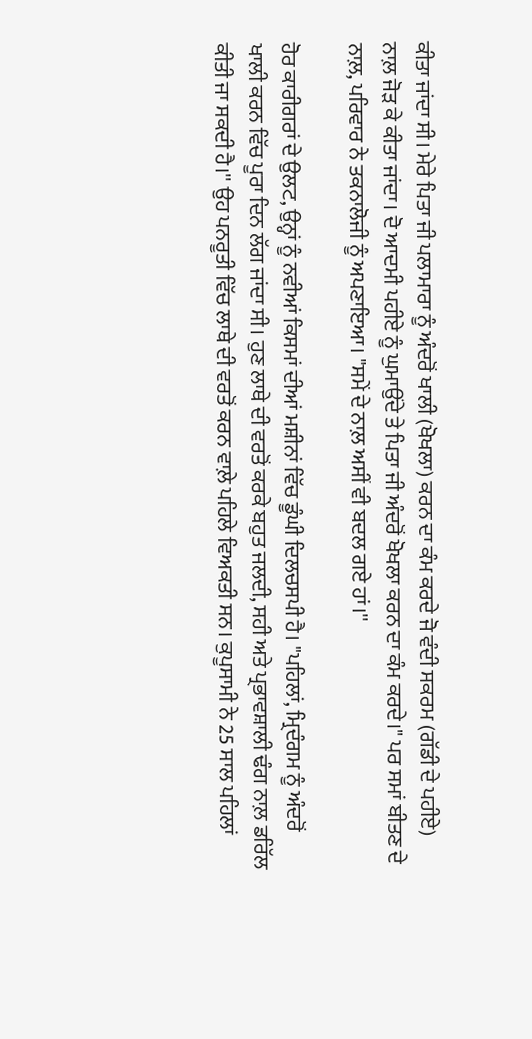ਕੀਤਾ ਜਾਂਦਾ ਸੀ। ਮੇਰੇ ਪਿਤਾ ਜੀ ਪਲਾਮਾਰਾ ਨੂੰ ਅੰਦਰੋਂ ਖਾਲੀ (ਖੋਖਲਾ) ਕਰਨ ਦਾ ਕੰਮ ਕਰਦੇ ਜੋ ਵੰਦੀ ਸਕਰਮ (ਗੱਡੀ ਦੇ ਪਹੀਏ) ਨਾਲ਼ ਜੋੜ ਕੇ ਕੀਤਾ ਜਾਂਦਾ। ਦੋ ਆਦਮੀ ਪਹੀਏ ਨੂੰ ਘੁਮਾਉਂਦੇ ਤੇ ਪਿਤਾ ਜੀ ਅੰਦਰੋਂ ਖੋਖਲਾ ਕਰਨ ਦਾ ਕੰਮ ਕਰਦੇ।" ਪਰ ਸਮਾਂ ਬੀਤਣ ਦੇ ਨਾਲ਼, ਪਰਿਵਾਰ ਨੇ ਤਕਨਾਲੋਜੀ ਨੂੰ ਅਪਣਾਇਆ। "ਸਮੇਂ ਦੇ ਨਾਲ਼ ਅਸੀਂ ਵੀ ਬਦਲ ਗਏ ਹਾਂ।''

ਹੋਰ ਕਾਰੀਗਰਾਂ ਦੇ ਉਲਟ, ਉਨ੍ਹਾਂ ਨੂੰ ਨਵੀਆਂ ਕਿਸਮਾਂ ਦੀਆਂ ਮਸ਼ੀਨਾਂ ਵਿੱਚ ਡੂੰਘੀ ਦਿਲਚਸਪੀ ਹੈ। "ਪਹਿਲਾਂ, ਮ੍ਰਿਦੰਗਮ ਨੂੰ ਅੰਦਰੋਂ ਖਾਲੀ ਕਰਨ ਵਿੱਚ ਪੂਰਾ ਦਿਨ ਲੱਗ ਜਾਂਦਾ ਸੀ। ਹੁਣ ਲਾਥੇ ਦੀ ਵਰਤੋਂ ਕਰਕੇ ਬਹੁਤ ਜਲਦੀ, ਸਹੀ ਅਤੇ ਪ੍ਰਭਾਵਸ਼ਾਲੀ ਢੰਗ ਨਾਲ਼ ਡਰਿੱਲ ਕੀਤੀ ਜਾ ਸਕਦੀ ਹੈ।'' ਉਹ ਪਨਰੂਤੀ ਵਿੱਚ ਲਾਥੇ ਦੀ ਵਰਤੋਂ ਕਰਨ ਵਾਲ਼ੇ ਪਹਿਲੇ ਵਿਅਕਤੀ ਸਨ। ਕੁਪੂਸਾਮੀ ਨੇ 25 ਸਾਲ ਪਹਿਲਾਂ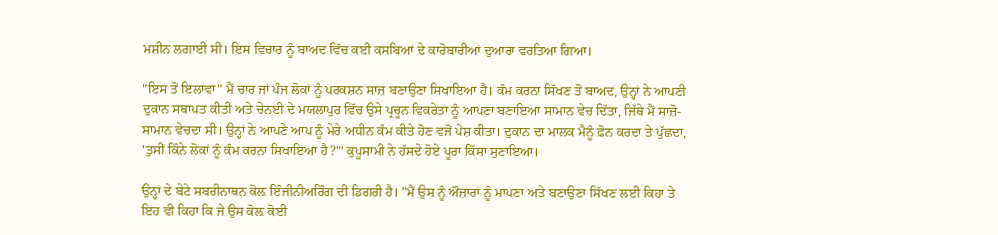ਮਸ਼ੀਨ ਲਗਾਈ ਸੀ। ਇਸ ਵਿਚਾਰ ਨੂੰ ਬਾਅਦ ਵਿੱਚ ਕਈ ਕਸਬਿਆਂ ਦੇ ਕਾਰੋਬਾਰੀਆਂ ਦੁਆਰਾ ਵਰਤਿਆ ਗਿਆ।

"ਇਸ ਤੋਂ ਇਲਾਵਾ" ਮੈਂ ਚਾਰ ਜਾਂ ਪੰਜ ਲੋਕਾਂ ਨੂੰ ਪਰਕਸ਼ਨ ਸਾਜ਼ ਬਣਾਉਣਾ ਸਿਖਾਇਆ ਹੈ। ਕੰਮ ਕਰਨਾ ਸਿੱਖਣ ਤੋਂ ਬਾਅਦ, ਉਨ੍ਹਾਂ ਨੇ ਆਪਣੀ ਦੁਕਾਨ ਸਥਾਪਤ ਕੀਤੀ ਅਤੇ ਚੇਨਈ ਦੇ ਮਯਲਾਪੁਰ ਵਿੱਚ ਉਸੇ ਪ੍ਰਚੂਨ ਵਿਕਰੇਤਾ ਨੂੰ ਆਪਣਾ ਬਣਾਇਆ ਸਾਮਾਨ ਵੇਚ ਦਿੱਤਾ, ਜਿੱਥੇ ਮੈਂ ਸਾਜ਼ੋ-ਸਾਮਾਨ ਵੇਚਦਾ ਸੀ। ਉਨ੍ਹਾਂ ਨੇ ਆਪਣੇ ਆਪ ਨੂੰ ਮੇਰੇ ਅਧੀਨ ਕੰਮ ਕੀਤੇ ਹੋਣ ਵਜੋਂ ਪੇਸ਼ ਕੀਤਾ। ਦੁਕਾਨ ਦਾ ਮਾਲਕ ਮੈਨੂੰ ਫ਼ੋਨ ਕਰਦਾ ਤੇ ਪੁੱਛਦਾ, 'ਤੁਸੀਂ ਕਿੰਨੇ ਲੋਕਾਂ ਨੂੰ ਕੰਮ ਕਰਨਾ ਸਿਖਾਇਆ ਹੈ?"' ਕੁਪੂਸਾਮੀ ਨੇ ਹੱਸਦੇ ਹੋਏ ਪੂਰਾ ਕਿੱਸਾ ਸੁਣਾਇਆ।

ਉਨ੍ਹਾਂ ਦੇ ਬੇਟੇ ਸਬਰੀਨਾਥਨ ਕੋਲ਼ ਇੰਜੀਨੀਅਰਿੰਗ ਦੀ ਡਿਗਰੀ ਹੈ। "ਮੈਂ ਉਸ ਨੂੰ ਔਜ਼ਾਰਾਂ ਨੂੰ ਮਾਪਣਾ ਅਤੇ ਬਣਾਉਣਾ ਸਿੱਖਣ ਲਈ ਕਿਹਾ ਤੇ ਇਹ ਵੀ ਕਿਹਾ ਕਿ ਜੇ ਉਸ ਕੋਲ਼ ਕੋਈ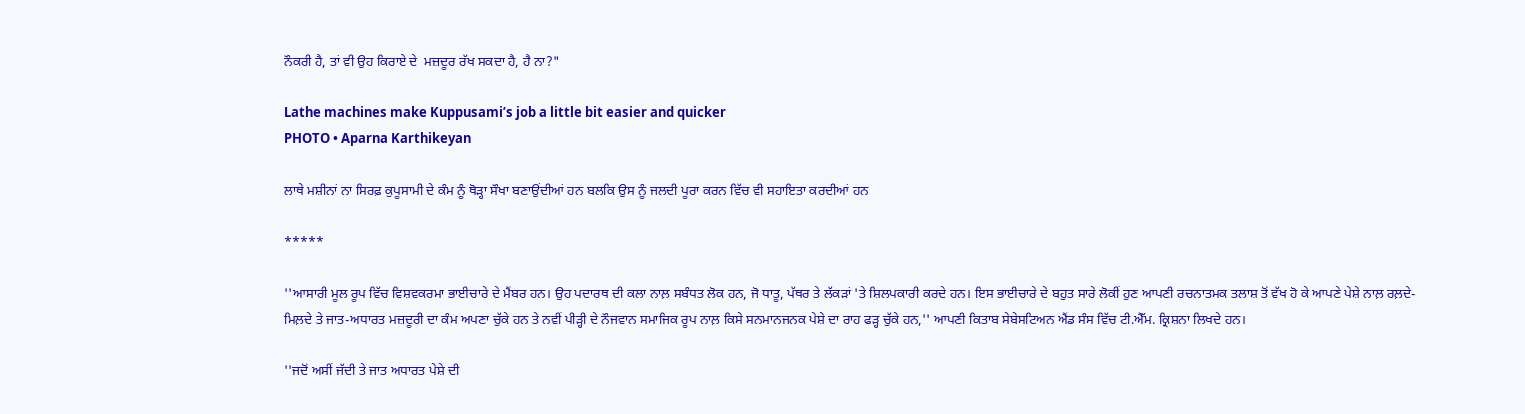ਨੌਕਰੀ ਹੈ, ਤਾਂ ਵੀ ਉਹ ਕਿਰਾਏ ਦੇ  ਮਜ਼ਦੂਰ ਰੱਖ ਸਕਦਾ ਹੈ, ਹੈ ਨਾ?"

Lathe machines make Kuppusami’s job a little bit easier and quicker
PHOTO • Aparna Karthikeyan

ਲਾਥੇ ਮਸ਼ੀਨਾਂ ਨਾ ਸਿਰਫ਼ ਕੁਪੂਸਾਮੀ ਦੇ ਕੰਮ ਨੂੰ ਥੋੜ੍ਹਾ ਸੌਖਾ ਬਣਾਉਂਦੀਆਂ ਹਨ ਬਲਕਿ ਉਸ ਨੂੰ ਜਲਦੀ ਪੂਰਾ ਕਰਨ ਵਿੱਚ ਵੀ ਸਹਾਇਤਾ ਕਰਦੀਆਂ ਹਨ

*****

''ਆਸਾਰੀ ਮੂਲ ਰੂਪ ਵਿੱਚ ਵਿਸ਼ਵਕਰਮਾ ਭਾਈਚਾਰੇ ਦੇ ਮੈਂਬਰ ਹਨ। ਉਹ ਪਦਾਰਥ ਦੀ ਕਲਾ ਨਾਲ਼ ਸਬੰਧਤ ਲੋਕ ਹਨ, ਜੋ ਧਾਤੂ, ਪੱਥਰ ਤੇ ਲੱਕੜਾਂ 'ਤੇ ਸ਼ਿਲਪਕਾਰੀ ਕਰਦੇ ਹਨ। ਇਸ ਭਾਈਚਾਰੇ ਦੇ ਬਹੁਤ ਸਾਰੇ ਲੋਕੀਂ ਹੁਣ ਆਪਣੀ ਰਚਨਾਤਮਕ ਤਲਾਸ਼ ਤੋਂ ਵੱਖ ਹੋ ਕੇ ਆਪਣੇ ਪੇਸ਼ੇ ਨਾਲ਼ ਰਲ਼ਦੇ-ਮਿਲ਼ਦੇ ਤੇ ਜਾਤ-ਅਧਾਰਤ ਮਜ਼ਦੂਰੀ ਦਾ ਕੰਮ ਅਪਣਾ ਚੁੱਕੇ ਹਨ ਤੇ ਨਵੀਂ ਪੀੜ੍ਹੀ ਦੇ ਨੌਜਵਾਨ ਸਮਾਜਿਕ ਰੂਪ ਨਾਲ਼ ਕਿਸੇ ਸਨਮਾਨਜਨਕ ਪੇਸ਼ੇ ਦਾ ਰਾਹ ਫੜ੍ਹ ਚੁੱਕੇ ਹਨ,'' ਆਪਣੀ ਕਿਤਾਬ ਸੇਬੇਸਟਿਅਨ ਐਂਡ ਸੰਸ ਵਿੱਚ ਟੀ.ਐੱਮ. ਕ੍ਰਿਸ਼ਨਾ ਲਿਖਦੇ ਹਨ।

''ਜਦੋਂ ਅਸੀਂ ਜੱਦੀ ਤੇ ਜਾਤ ਅਧਾਰਤ ਪੇਸ਼ੇ ਦੀ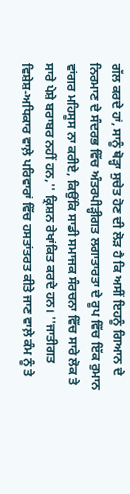ਗੱਲ ਕਰਦੇ ਹਾਂ, ਸਾਨੂੰ ਥੋੜ੍ਹਾ ਸੁਚੇਤ ਹੋਣ ਦੀ ਲੋੜ ਹੈ ਕਿ ਅਸੀਂ ਇਹਨੂੰ ਗਿਆਨ ਦੇ ਨਿਰਮਾਣ ਦੇ ਸੰਦਰਭ ਵਿੱਚ ਅੰਤਰਪੀੜ੍ਹੀਗਤ ਲਗਾਤਾਰਤਾ ਦੇ ਰੂਪ ਵਿੱਚ ਇੱਕ ਰੁਮਾਨ ਵਾਂਗਰ ਮਹਿਸੂਸ ਨਾ ਕਰੀਏ, ਕਿਉਂਕਿ ਸਾਡੀ ਸਮਾਜਕ ਸੰਰਚਨਾ ਵਿੱਚ ਸਾਰੇ ਲੋਕ ਤੇ ਸਾਰੇ ਪੇਸ਼ੇ ਬਰਾਬਰ ਨਹੀਂ ਹਨ,'' ਕ੍ਰਿਸ਼ਨ ਰੇਖਾਂਕਿਤ ਕਰਦੇ ਹਨ। ''ਜਾਤੀਗਤ ਵਿਸ਼ੇਸ਼-ਅਧਿਕਾਰ ਵਾਲ਼ੇ ਪਰਿਵਾਰਾਂ ਵਿੱਚ ਹਸਤਾਂਤਰਤ ਕੀਤੇ ਜਾਣ ਵਾਲ਼ੇ ਕੰਮ ਨੂੰ ਤੇ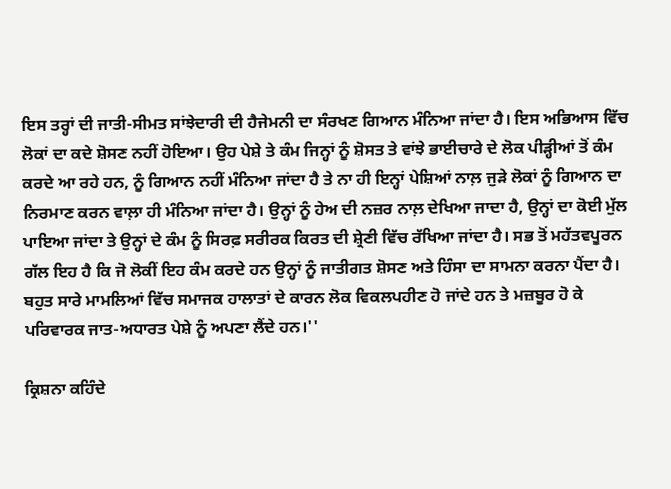ਇਸ ਤਰ੍ਹਾਂ ਦੀ ਜਾਤੀ-ਸੀਮਤ ਸਾਂਝੇਦਾਰੀ ਦੀ ਹੈਜੇਮਨੀ ਦਾ ਸੰਰਖਣ ਗਿਆਨ ਮੰਨਿਆ ਜਾਂਦਾ ਹੈ। ਇਸ ਅਭਿਆਸ ਵਿੱਚ ਲੋਕਾਂ ਦਾ ਕਦੇ ਸ਼ੋਸਣ ਨਹੀਂ ਹੋਇਆ। ਉਹ ਪੇਸ਼ੇ ਤੇ ਕੰਮ ਜਿਨ੍ਹਾਂ ਨੂੰ ਸ਼ੋਸਤ ਤੇ ਵਾਂਝੇ ਭਾਈਚਾਰੇ ਦੇ ਲੋਕ ਪੀੜ੍ਹੀਆਂ ਤੋਂ ਕੰਮ ਕਰਦੇ ਆ ਰਹੇ ਹਨ, ਨੂੰ ਗਿਆਨ ਨਹੀਂ ਮੰਨਿਆ ਜਾਂਦਾ ਹੈ ਤੇ ਨਾ ਹੀ ਇਨ੍ਹਾਂ ਪੇਸ਼ਿਆਂ ਨਾਲ਼ ਜੁੜੇ ਲੋਕਾਂ ਨੂੰ ਗਿਆਨ ਦਾ ਨਿਰਮਾਣ ਕਰਨ ਵਾਲ਼ਾ ਹੀ ਮੰਨਿਆ ਜਾਂਦਾ ਹੈ। ਉਨ੍ਹਾਂ ਨੂੰ ਹੇਅ ਦੀ ਨਜ਼ਰ ਨਾਲ਼ ਦੇਖਿਆ ਜਾਦਾ ਹੈ, ਉਨ੍ਹਾਂ ਦਾ ਕੋਈ ਮੁੱਲ ਪਾਇਆ ਜਾਂਦਾ ਤੇ ਉਨ੍ਹਾਂ ਦੇ ਕੰਮ ਨੂੰ ਸਿਰਫ਼ ਸਰੀਰਕ ਕਿਰਤ ਦੀ ਸ਼੍ਰੇਣੀ ਵਿੱਚ ਰੱਖਿਆ ਜਾਂਦਾ ਹੈ। ਸਭ ਤੋਂ ਮਹੱਤਵਪੂਰਨ ਗੱਲ ਇਹ ਹੈ ਕਿ ਜੋ ਲੋਕੀਂ ਇਹ ਕੰਮ ਕਰਦੇ ਹਨ ਉਨ੍ਹਾਂ ਨੂੰ ਜਾਤੀਗਤ ਸ਼ੋਸਣ ਅਤੇ ਹਿੰਸਾ ਦਾ ਸਾਮਨਾ ਕਰਨਾ ਪੈਂਦਾ ਹੈ। ਬਹੁਤ ਸਾਰੇ ਮਾਮਲਿਆਂ ਵਿੱਚ ਸਮਾਜਕ ਹਾਲਾਤਾਂ ਦੇ ਕਾਰਨ ਲੋਕ ਵਿਕਲਪਹੀਣ ਹੋ ਜਾਂਦੇ ਹਨ ਤੇ ਮਜ਼ਬੂਰ ਹੋ ਕੇ ਪਰਿਵਾਰਕ ਜਾਤ-ਅਧਾਰਤ ਪੇਸ਼ੇ ਨੂੰ ਅਪਣਾ ਲੈਂਦੇ ਹਨ।''

ਕ੍ਰਿਸ਼ਨਾ ਕਹਿੰਦੇ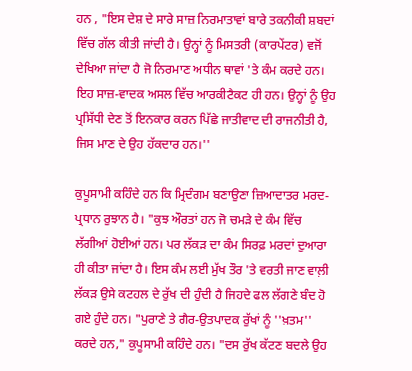ਹਨ , "ਇਸ ਦੇਸ਼ ਦੇ ਸਾਰੇ ਸਾਜ਼ ਨਿਰਮਾਤਾਵਾਂ ਬਾਰੇ ਤਕਨੀਕੀ ਸ਼ਬਦਾਂ ਵਿੱਚ ਗੱਲ ਕੀਤੀ ਜਾਂਦੀ ਹੈ। ਉਨ੍ਹਾਂ ਨੂੰ ਮਿਸਤਰੀ (ਕਾਰਪੇਂਟਰ) ਵਜੋਂ ਦੇਖਿਆ ਜਾਂਦਾ ਹੈ ਜੋ ਨਿਰਮਾਣ ਅਧੀਨ ਥਾਵਾਂ 'ਤੇ ਕੰਮ ਕਰਦੇ ਹਨ। ਇਹ ਸਾਜ਼-ਵਾਦਕ ਅਸਲ ਵਿੱਚ ਆਰਕੀਟੈਕਟ ਹੀ ਹਨ। ਉਨ੍ਹਾਂ ਨੂੰ ਉਹ ਪ੍ਰਸਿੱਧੀ ਦੇਣ ਤੋਂ ਇਨਕਾਰ ਕਰਨ ਪਿੱਛੇ ਜਾਤੀਵਾਦ ਦੀ ਰਾਜਨੀਤੀ ਹੈ, ਜਿਸ ਮਾਣ ਦੇ ਉਹ ਹੱਕਦਾਰ ਹਨ।''

ਕੁਪੂਸਾਮੀ ਕਹਿੰਦੇ ਹਨ ਕਿ ਮ੍ਰਿਦੰਗਮ ਬਣਾਉਣਾ ਜ਼ਿਆਦਾਤਰ ਮਰਦ-ਪ੍ਰਧਾਨ ਰੁਝਾਨ ਹੈ। "ਕੁਝ ਔਰਤਾਂ ਹਨ ਜੋ ਚਮੜੇ ਦੇ ਕੰਮ ਵਿੱਚ ਲੱਗੀਆਂ ਹੋਈਆਂ ਹਨ। ਪਰ ਲੱਕੜ ਦਾ ਕੰਮ ਸਿਰਫ਼ ਮਰਦਾਂ ਦੁਆਰਾ ਹੀ ਕੀਤਾ ਜਾਂਦਾ ਹੈ। ਇਸ ਕੰਮ ਲਈ ਮੁੱਖ ਤੌਰ 'ਤੇ ਵਰਤੀ ਜਾਣ ਵਾਲ਼ੀ ਲੱਕੜ ਉਸੇ ਕਟਹਲ ਦੇ ਰੁੱਖ ਦੀ ਹੁੰਦੀ ਹੈ ਜਿਹਦੇ ਫਲ ਲੱਗਣੇ ਬੰਦ ਹੋ ਗਏ ਹੁੰਦੇ ਹਨ। "ਪੁਰਾਣੇ ਤੇ ਗੈਰ-ਉਤਪਾਦਕ ਰੁੱਖਾਂ ਨੂੰ ''ਖ਼ਤਮ'' ਕਰਦੇ ਹਨ," ਕੁਪੂਸਾਮੀ ਕਹਿੰਦੇ ਹਨ। "ਦਸ ਰੁੱਖ ਕੱਟਣ ਬਦਲੇ ਉਹ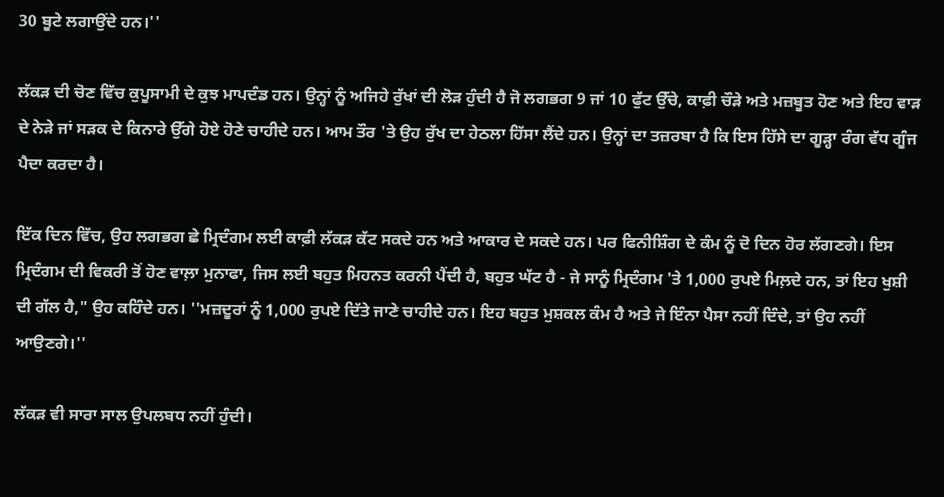30 ਬੂਟੇ ਲਗਾਉਂਦੇ ਹਨ।''

ਲੱਕੜ ਦੀ ਚੋਣ ਵਿੱਚ ਕੁਪੂਸਾਮੀ ਦੇ ਕੁਝ ਮਾਪਦੰਡ ਹਨ। ਉਨ੍ਹਾਂ ਨੂੰ ਅਜਿਹੇ ਰੁੱਖਾਂ ਦੀ ਲੋੜ ਹੁੰਦੀ ਹੈ ਜੋ ਲਗਭਗ 9 ਜਾਂ 10 ਫੁੱਟ ਉੱਚੇ, ਕਾਫ਼ੀ ਚੌੜੇ ਅਤੇ ਮਜ਼ਬੂਤ ਹੋਣ ਅਤੇ ਇਹ ਵਾੜ ਦੇ ਨੇੜੇ ਜਾਂ ਸੜਕ ਦੇ ਕਿਨਾਰੇ ਉੱਗੇ ਹੋਏ ਹੋਣੇ ਚਾਹੀਦੇ ਹਨ। ਆਮ ਤੌਰ 'ਤੇ ਉਹ ਰੁੱਖ ਦਾ ਹੇਠਲਾ ਹਿੱਸਾ ਲੈਂਦੇ ਹਨ। ਉਨ੍ਹਾਂ ਦਾ ਤਜ਼ਰਬਾ ਹੈ ਕਿ ਇਸ ਹਿੱਸੇ ਦਾ ਗੂੜ੍ਹਾ ਰੰਗ ਵੱਧ ਗੂੰਜ ਪੈਦਾ ਕਰਦਾ ਹੈ।

ਇੱਕ ਦਿਨ ਵਿੱਚ, ਉਹ ਲਗਭਗ ਛੇ ਮ੍ਰਿਦੰਗਮ ਲਈ ਕਾਫ਼ੀ ਲੱਕੜ ਕੱਟ ਸਕਦੇ ਹਨ ਅਤੇ ਆਕਾਰ ਦੇ ਸਕਦੇ ਹਨ। ਪਰ ਫਿਨੀਸ਼ਿੰਗ ਦੇ ਕੰਮ ਨੂੰ ਦੋ ਦਿਨ ਹੋਰ ਲੱਗਣਗੇ। ਇਸ ਮ੍ਰਿਦੰਗਮ ਦੀ ਵਿਕਰੀ ਤੋਂ ਹੋਣ ਵਾਲ਼ਾ ਮੁਨਾਫਾ, ਜਿਸ ਲਈ ਬਹੁਤ ਮਿਹਨਤ ਕਰਨੀ ਪੈਂਦੀ ਹੈ, ਬਹੁਤ ਘੱਟ ਹੈ - ਜੇ ਸਾਨੂੰ ਮ੍ਰਿਦੰਗਮ 'ਤੇ 1,000 ਰੁਪਏ ਮਿਲ਼ਦੇ ਹਨ, ਤਾਂ ਇਹ ਖੁਸ਼ੀ ਦੀ ਗੱਲ ਹੈ," ਉਹ ਕਹਿੰਦੇ ਹਨ। ''ਮਜ਼ਦੂਰਾਂ ਨੂੰ 1,000 ਰੁਪਏ ਦਿੱਤੇ ਜਾਣੇ ਚਾਹੀਦੇ ਹਨ। ਇਹ ਬਹੁਤ ਮੁਸ਼ਕਲ ਕੰਮ ਹੈ ਅਤੇ ਜੇ ਇੰਨਾ ਪੈਸਾ ਨਹੀਂ ਦਿੰਦੇ, ਤਾਂ ਉਹ ਨਹੀਂ ਆਉਣਗੇ।''

ਲੱਕੜ ਵੀ ਸਾਰਾ ਸਾਲ ਉਪਲਬਧ ਨਹੀਂ ਹੁੰਦੀ।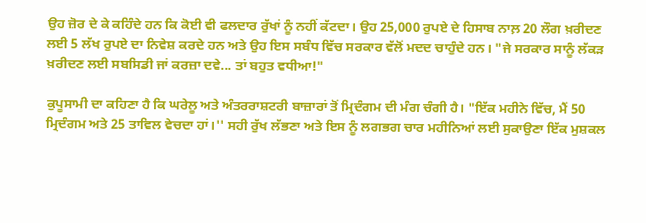ਉਹ ਜ਼ੋਰ ਦੇ ਕੇ ਕਹਿੰਦੇ ਹਨ ਕਿ ਕੋਈ ਵੀ ਫਲਦਾਰ ਰੁੱਖਾਂ ਨੂੰ ਨਹੀਂ ਕੱਟਦਾ। ਉਹ 25,000 ਰੁਪਏ ਦੇ ਹਿਸਾਬ ਨਾਲ਼ 20 ਲੌਗ ਖ਼ਰੀਦਣ ਲਈ 5 ਲੱਖ ਰੁਪਏ ਦਾ ਨਿਵੇਸ਼ ਕਰਦੇ ਹਨ ਅਤੇ ਉਹ ਇਸ ਸਬੰਧ ਵਿੱਚ ਸਰਕਾਰ ਵੱਲੋਂ ਮਦਦ ਚਾਹੁੰਦੇ ਹਨ। "ਜੇ ਸਰਕਾਰ ਸਾਨੂੰ ਲੱਕੜ ਖ਼ਰੀਦਣ ਲਈ ਸਬਸਿਡੀ ਜਾਂ ਕਰਜ਼ਾ ਦਵੇ... ਤਾਂ ਬਹੁਤ ਵਧੀਆ!"

ਕੁਪੂਸਾਮੀ ਦਾ ਕਹਿਣਾ ਹੈ ਕਿ ਘਰੇਲੂ ਅਤੇ ਅੰਤਰਰਾਸ਼ਟਰੀ ਬਾਜ਼ਾਰਾਂ ਤੋਂ ਮ੍ਰਿਦੰਗਮ ਦੀ ਮੰਗ ਚੰਗੀ ਹੈ। "ਇੱਕ ਮਹੀਨੇ ਵਿੱਚ, ਮੈਂ 50 ਮ੍ਰਿਦੰਗਮ ਅਤੇ 25 ਤਾਵਿਲ ਵੇਚਦਾ ਹਾਂ।'' ਸਹੀ ਰੁੱਖ ਲੱਭਣਾ ਅਤੇ ਇਸ ਨੂੰ ਲਗਭਗ ਚਾਰ ਮਹੀਨਿਆਂ ਲਈ ਸੁਕਾਉਣਾ ਇੱਕ ਮੁਸ਼ਕਲ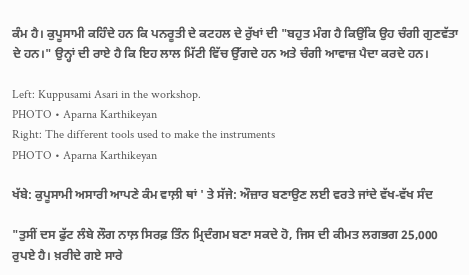ਕੰਮ ਹੈ। ਕੁਪੂਸਾਮੀ ਕਹਿੰਦੇ ਹਨ ਕਿ ਪਨਰੂਤੀ ਦੇ ਕਟਹਲ ਦੇ ਰੁੱਖਾਂ ਦੀ "ਬਹੁਤ ਮੰਗ ਹੈ ਕਿਉਂਕਿ ਉਹ ਚੰਗੀ ਗੁਣਵੱਤਾ ਦੇ ਹਨ।" ਉਨ੍ਹਾਂ ਦੀ ਰਾਏ ਹੈ ਕਿ ਇਹ ਲਾਲ ਮਿੱਟੀ ਵਿੱਚ ਉੱਗਦੇ ਹਨ ਅਤੇ ਚੰਗੀ ਆਵਾਜ਼ ਪੈਦਾ ਕਰਦੇ ਹਨ।

Left: Kuppusami Asari in the workshop.
PHOTO • Aparna Karthikeyan
Right: The different tools used to make the instruments
PHOTO • Aparna Karthikeyan

ਖੱਬੇ: ਕੁਪੂਸਾਮੀ ਅਸਾਰੀ ਆਪਣੇ ਕੰਮ ਵਾਲ਼ੀ ਥਾਂ ' ਤੇ ਸੱਜੇ: ਔਜ਼ਾਰ ਬਣਾਉਣ ਲਈ ਵਰਤੇ ਜਾਂਦੇ ਵੱਖ-ਵੱਖ ਸੰਦ

"ਤੁਸੀਂ ਦਸ ਫੁੱਟ ਲੰਬੇ ਲੌਗ ਨਾਲ਼ ਸਿਰਫ਼ ਤਿੰਨ ਮ੍ਰਿਦੰਗਮ ਬਣਾ ਸਕਦੇ ਹੋ, ਜਿਸ ਦੀ ਕੀਮਤ ਲਗਭਗ 25,000 ਰੁਪਏ ਹੈ। ਖ਼ਰੀਦੇ ਗਏ ਸਾਰੇ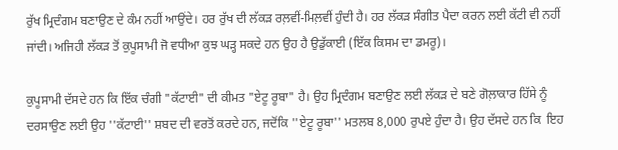ਰੁੱਖ ਮ੍ਰਿਦੰਗਮ ਬਣਾਉਣ ਦੇ ਕੰਮ ਨਹੀਂ ਆਉਂਦੇ। ਹਰ ਰੁੱਖ ਦੀ ਲੱਕੜ ਰਲ਼ਵੀਂ-ਮਿਲ਼ਵੀਂ ਹੁੰਦੀ ਹੈ। ਹਰ ਲੱਕੜ ਸੰਗੀਤ ਪੈਦਾ ਕਰਨ ਲਈ ਕੱਟੀ ਵੀ ਨਹੀਂ ਜਾਂਦੀ। ਅਜਿਹੀ ਲੱਕੜ ਤੋਂ ਕੁਪੂਸਾਮੀ ਜੋ ਵਧੀਆ ਕੁਝ ਘੜ੍ਹ ਸਕਦੇ ਹਨ ਉਹ ਹੈ ਉਡੁੱਕਾਈ (ਇੱਕ ਕਿਸਮ ਦਾ ਡਮਰੂ)।

ਕੁਪੂਸਾਮੀ ਦੱਸਦੇ ਹਨ ਕਿ ਇੱਕ ਚੰਗੀ "ਕੱਟਾਈ" ਦੀ ਕੀਮਤ "ਏਟੂ ਰੂਬਾ" ਹੈ। ਉਹ ਮ੍ਰਿਦੰਗਮ ਬਣਾਉਣ ਲਈ ਲੱਕੜ ਦੇ ਬਣੇ ਗੋਲ਼ਾਕਾਰ ਹਿੱਸੇ ਨੂੰ ਦਰਸਾਉਣ ਲਈ ਉਹ ''ਕੱਟਾਈ'' ਸ਼ਬਦ ਦੀ ਵਰਤੋਂ ਕਰਦੇ ਹਨ, ਜਦੋਂਕਿ ''ਏਟੂ ਰੂਬਾ'' ਮਤਲਬ 8,000 ਰੁਪਏ ਹੁੰਦਾ ਹੈ। ਉਹ ਦੱਸਦੇ ਹਨ ਕਿ  ਇਹ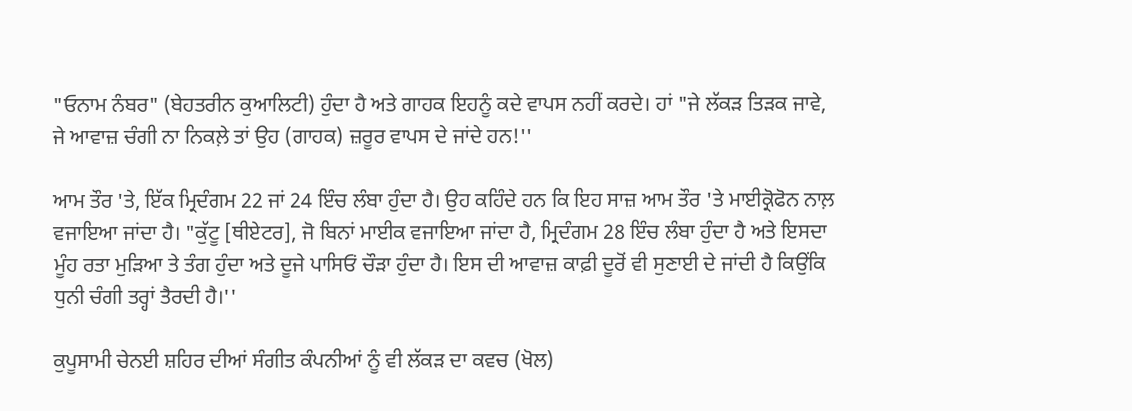"ਓਨਾਮ ਨੰਬਰ" (ਬੇਹਤਰੀਨ ਕੁਆਲਿਟੀ) ਹੁੰਦਾ ਹੈ ਅਤੇ ਗਾਹਕ ਇਹਨੂੰ ਕਦੇ ਵਾਪਸ ਨਹੀਂ ਕਰਦੇ। ਹਾਂ "ਜੇ ਲੱਕੜ ਤਿੜਕ ਜਾਵੇ, ਜੇ ਆਵਾਜ਼ ਚੰਗੀ ਨਾ ਨਿਕਲ਼ੇ ਤਾਂ ਉਹ (ਗਾਹਕ) ਜ਼ਰੂਰ ਵਾਪਸ ਦੇ ਜਾਂਦੇ ਹਨ!''

ਆਮ ਤੌਰ 'ਤੇ, ਇੱਕ ਮ੍ਰਿਦੰਗਮ 22 ਜਾਂ 24 ਇੰਚ ਲੰਬਾ ਹੁੰਦਾ ਹੈ। ਉਹ ਕਹਿੰਦੇ ਹਨ ਕਿ ਇਹ ਸਾਜ਼ ਆਮ ਤੌਰ 'ਤੇ ਮਾਈਕ੍ਰੋਫੋਨ ਨਾਲ਼ ਵਜਾਇਆ ਜਾਂਦਾ ਹੈ। "ਕੁੱਟੂ [ਥੀਏਟਰ], ਜੋ ਬਿਨਾਂ ਮਾਈਕ ਵਜਾਇਆ ਜਾਂਦਾ ਹੈ, ਮ੍ਰਿਦੰਗਮ 28 ਇੰਚ ਲੰਬਾ ਹੁੰਦਾ ਹੈ ਅਤੇ ਇਸਦਾ ਮੂੰਹ ਰਤਾ ਮੁੜਿਆ ਤੇ ਤੰਗ ਹੁੰਦਾ ਅਤੇ ਦੂਜੇ ਪਾਸਿਓਂ ਚੌੜਾ ਹੁੰਦਾ ਹੈ। ਇਸ ਦੀ ਆਵਾਜ਼ ਕਾਫ਼ੀ ਦੂਰੋਂ ਵੀ ਸੁਣਾਈ ਦੇ ਜਾਂਦੀ ਹੈ ਕਿਉਂਕਿ ਧੁਨੀ ਚੰਗੀ ਤਰ੍ਹਾਂ ਤੈਰਦੀ ਹੈ।''

ਕੁਪੂਸਾਮੀ ਚੇਨਈ ਸ਼ਹਿਰ ਦੀਆਂ ਸੰਗੀਤ ਕੰਪਨੀਆਂ ਨੂੰ ਵੀ ਲੱਕੜ ਦਾ ਕਵਚ (ਖੋਲ)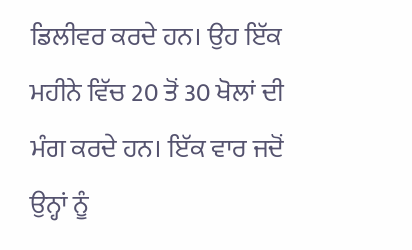ਡਿਲੀਵਰ ਕਰਦੇ ਹਨ। ਉਹ ਇੱਕ ਮਹੀਨੇ ਵਿੱਚ 20 ਤੋਂ 30 ਖੋਲਾਂ ਦੀ ਮੰਗ ਕਰਦੇ ਹਨ। ਇੱਕ ਵਾਰ ਜਦੋਂ ਉਨ੍ਹਾਂ ਨੂੰ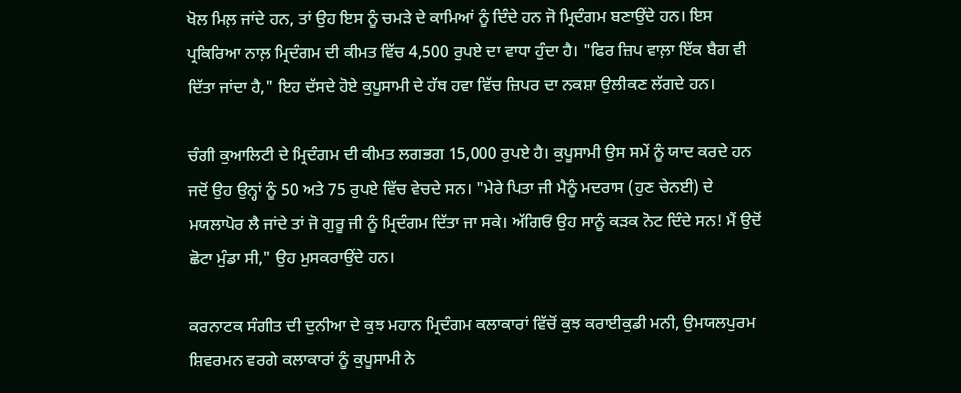ਖੋਲ ਮਿਲ਼ ਜਾਂਦੇ ਹਨ, ਤਾਂ ਉਹ ਇਸ ਨੂੰ ਚਮੜੇ ਦੇ ਕਾਮਿਆਂ ਨੂੰ ਦਿੰਦੇ ਹਨ ਜੋ ਮ੍ਰਿਦੰਗਮ ਬਣਾਉਂਦੇ ਹਨ। ਇਸ ਪ੍ਰਕਿਰਿਆ ਨਾਲ਼ ਮ੍ਰਿਦੰਗਮ ਦੀ ਕੀਮਤ ਵਿੱਚ 4,500 ਰੁਪਏ ਦਾ ਵਾਧਾ ਹੁੰਦਾ ਹੈ। "ਫਿਰ ਜ਼ਿਪ ਵਾਲ਼ਾ ਇੱਕ ਬੈਗ ਵੀ ਦਿੱਤਾ ਜਾਂਦਾ ਹੈ," ਇਹ ਦੱਸਦੇ ਹੋਏ ਕੁਪੂਸਾਮੀ ਦੇ ਹੱਥ ਹਵਾ ਵਿੱਚ ਜ਼ਿਪਰ ਦਾ ਨਕਸ਼ਾ ਉਲੀਕਣ ਲੱਗਦੇ ਹਨ।

ਚੰਗੀ ਕੁਆਲਿਟੀ ਦੇ ਮ੍ਰਿਦੰਗਮ ਦੀ ਕੀਮਤ ਲਗਭਗ 15,000 ਰੁਪਏ ਹੈ। ਕੁਪੂਸਾਮੀ ਉਸ ਸਮੇਂ ਨੂੰ ਯਾਦ ਕਰਦੇ ਹਨ ਜਦੋਂ ਉਹ ਉਨ੍ਹਾਂ ਨੂੰ 50 ਅਤੇ 75 ਰੁਪਏ ਵਿੱਚ ਵੇਚਦੇ ਸਨ। "ਮੇਰੇ ਪਿਤਾ ਜੀ ਮੈਨੂੰ ਮਦਰਾਸ (ਹੁਣ ਚੇਨਈ) ਦੇ ਮਯਲਾਪੋਰ ਲੈ ਜਾਂਦੇ ਤਾਂ ਜੋ ਗੁਰੂ ਜੀ ਨੂੰ ਮ੍ਰਿਦੰਗਮ ਦਿੱਤਾ ਜਾ ਸਕੇ। ਅੱਗਿਓਂ ਉਹ ਸਾਨੂੰ ਕੜਕ ਨੋਟ ਦਿੰਦੇ ਸਨ! ਮੈਂ ਉਦੋਂ ਛੋਟਾ ਮੁੰਡਾ ਸੀ," ਉਹ ਮੁਸਕਰਾਉਂਦੇ ਹਨ।

ਕਰਨਾਟਕ ਸੰਗੀਤ ਦੀ ਦੁਨੀਆ ਦੇ ਕੁਝ ਮਹਾਨ ਮ੍ਰਿਦੰਗਮ ਕਲਾਕਾਰਾਂ ਵਿੱਚੋਂ ਕੁਝ ਕਰਾਈਕੁਡੀ ਮਨੀ, ਉਮਯਲਪੁਰਮ ਸ਼ਿਵਰਮਨ ਵਰਗੇ ਕਲਾਕਾਰਾਂ ਨੂੰ ਕੁਪੂਸਾਮੀ ਨੇ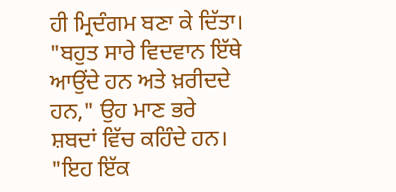ਹੀ ਮ੍ਰਿਦੰਗਮ ਬਣਾ ਕੇ ਦਿੱਤਾ। "ਬਹੁਤ ਸਾਰੇ ਵਿਦਵਾਨ ਇੱਥੇ ਆਉਂਦੇ ਹਨ ਅਤੇ ਖ਼ਰੀਦਦੇ ਹਨ," ਉਹ ਮਾਣ ਭਰੇ ਸ਼ਬਦਾਂ ਵਿੱਚ ਕਹਿੰਦੇ ਹਨ। "ਇਹ ਇੱਕ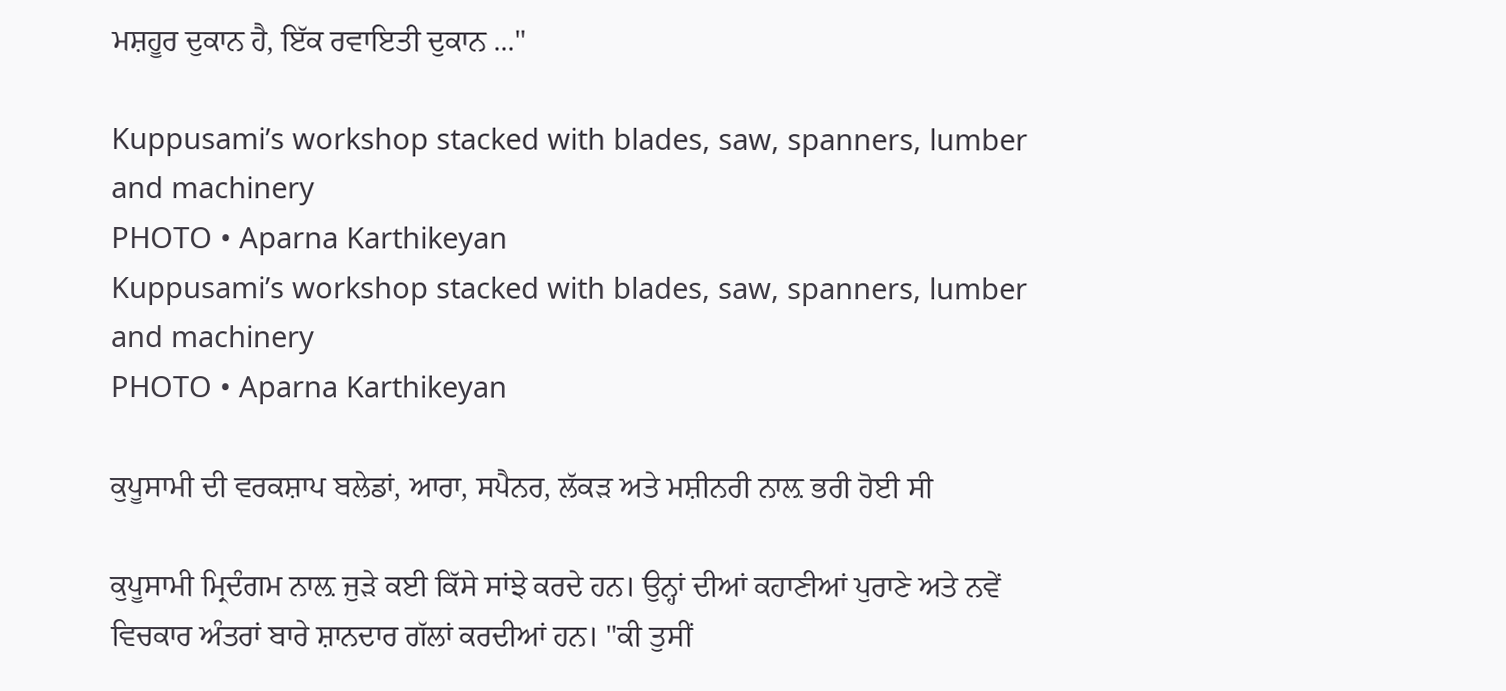ਮਸ਼ਹੂਰ ਦੁਕਾਨ ਹੈ, ਇੱਕ ਰਵਾਇਤੀ ਦੁਕਾਨ ..."

Kuppusami’s workshop stacked with blades, saw, spanners, lumber and machinery
PHOTO • Aparna Karthikeyan
Kuppusami’s workshop stacked with blades, saw, spanners, lumber and machinery
PHOTO • Aparna Karthikeyan

ਕੁਪੂਸਾਮੀ ਦੀ ਵਰਕਸ਼ਾਪ ਬਲੇਡਾਂ, ਆਰਾ, ਸਪੈਨਰ, ਲੱਕੜ ਅਤੇ ਮਸ਼ੀਨਰੀ ਨਾਲ਼ ਭਰੀ ਹੋਈ ਸੀ

ਕੁਪੂਸਾਮੀ ਮ੍ਰਿਦੰਗਮ ਨਾਲ਼ ਜੁੜੇ ਕਈ ਕਿੱਸੇ ਸਾਂਝੇ ਕਰਦੇ ਹਨ। ਉਨ੍ਹਾਂ ਦੀਆਂ ਕਹਾਣੀਆਂ ਪੁਰਾਣੇ ਅਤੇ ਨਵੇਂ ਵਿਚਕਾਰ ਅੰਤਰਾਂ ਬਾਰੇ ਸ਼ਾਨਦਾਰ ਗੱਲਾਂ ਕਰਦੀਆਂ ਹਨ। "ਕੀ ਤੁਸੀਂ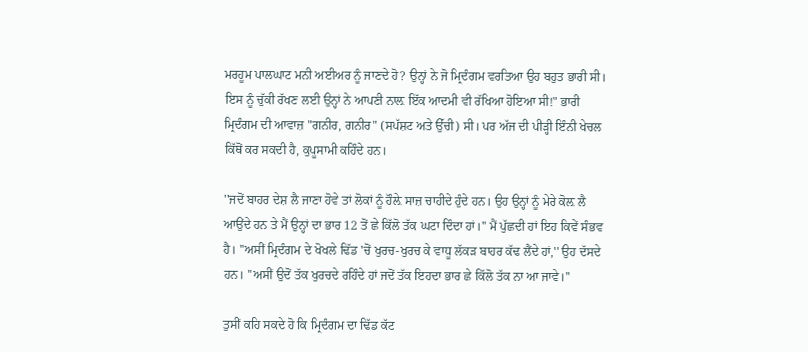ਮਰਹੂਮ ਪਾਲਘਾਟ ਮਨੀ ਅਈਅਰ ਨੂੰ ਜਾਣਦੇ ਹੋ? ਉਨ੍ਹਾਂ ਨੇ ਜੋ ਮ੍ਰਿਦੰਗਮ ਵਰਤਿਆ ਉਹ ਬਹੁਤ ਭਾਰੀ ਸੀ। ਇਸ ਨੂੰ ਚੁੱਕੀ ਰੱਖਣ ਲਈ ਉਨ੍ਹਾਂ ਨੇ ਆਪਣੀ ਨਾਲ਼ ਇੱਕ ਆਦਮੀ ਵੀ ਰੱਖਿਆ ਹੋਇਆ ਸੀ!" ਭਾਰੀ ਮ੍ਰਿਦੰਗਮ ਦੀ ਆਵਾਜ਼ "ਗਨੀਰ, ਗਨੀਰ" (ਸਪੱਸ਼ਟ ਅਤੇ ਉੱਚੀ) ਸੀ। ਪਰ ਅੱਜ ਦੀ ਪੀੜ੍ਹੀ ਇੰਨੀ ਖੇਚਲ ਕਿੱਥੋਂ ਕਰ ਸਕਦੀ ਹੈ, ਕੁਪੂਸਾਮੀ ਕਹਿੰਦੇ ਹਨ।

''ਜਦੋਂ ਬਾਹਰ ਦੇਸ਼ ਲੈ ਜਾਣਾ ਹੋਵੇ ਤਾਂ ਲੋਕਾਂ ਨੂੰ ਹੌਲ਼ੇ ਸਾਜ਼ ਚਾਹੀਦੇ ਹੁੰਦੇ ਹਨ। ਉਹ ਉਨ੍ਹਾਂ ਨੂੰ ਮੇਰੇ ਕੋਲ਼ ਲੈ ਆਉਂਦੇ ਹਨ ਤੇ ਮੈਂ ਉਨ੍ਹਾਂ ਦਾ ਭਾਰ 12 ਤੋਂ ਛੇ ਕਿੱਲੋ ਤੱਕ ਘਟਾ ਦਿੰਦਾ ਹਾਂ।'' ਮੈਂ ਪੁੱਛਦੀ ਹਾਂ ਇਹ ਕਿਵੇਂ ਸੰਭਵ ਹੈ। ''ਅਸੀਂ ਮ੍ਰਿਦੰਗਮ ਦੇ ਖੋਖਲੇ ਢਿੱਡ 'ਚੋਂ ਖੁਰਚ-ਖੁਰਚ ਕੇ ਵਾਧੂ ਲੱਕੜ ਬਾਹਰ ਕੱਢ ਲੈਂਦੇ ਹਾਂ,'' ਉਹ ਦੱਸਦੇ ਹਨ। ''ਅਸੀਂ ਉਦੋਂ ਤੱਕ ਖੁਰਚਦੇ ਰਹਿੰਦੇ ਹਾਂ ਜਦੋਂ ਤੱਕ ਇਹਦਾ ਭਾਰ ਛੇ ਕਿੱਲੋ ਤੱਕ ਨਾ ਆ ਜਾਵੇ।''

ਤੁਸੀਂ ਕਹਿ ਸਕਦੇ ਹੋ ਕਿ ਮ੍ਰਿਦੰਗਮ ਦਾ ਢਿੱਡ ਕੱਟ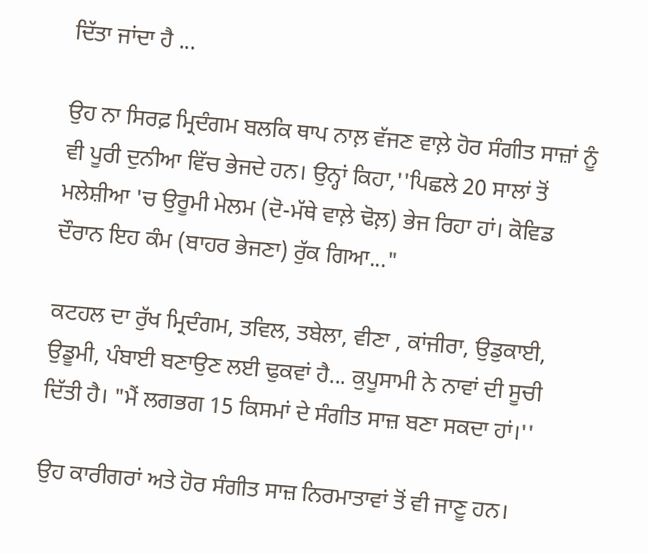ਦਿੱਤਾ ਜਾਂਦਾ ਹੈ ...

ਉਹ ਨਾ ਸਿਰਫ਼ ਮ੍ਰਿਦੰਗਮ ਬਲਕਿ ਥਾਪ ਨਾਲ਼ ਵੱਜਣ ਵਾਲ਼ੇ ਹੋਰ ਸੰਗੀਤ ਸਾਜ਼ਾਂ ਨੂੰ ਵੀ ਪੂਰੀ ਦੁਨੀਆ ਵਿੱਚ ਭੇਜਦੇ ਹਨ। ਉਨ੍ਹਾਂ ਕਿਹਾ,''ਪਿਛਲੇ 20 ਸਾਲਾਂ ਤੋਂ ਮਲੇਸ਼ੀਆ 'ਚ ਉਰੂਮੀ ਮੇਲਮ (ਦੋ-ਮੱਥੇ ਵਾਲ਼ੇ ਢੋਲ਼) ਭੇਜ ਰਿਹਾ ਹਾਂ। ਕੋਵਿਡ ਦੌਰਾਨ ਇਹ ਕੰਮ (ਬਾਹਰ ਭੇਜਣਾ) ਰੁੱਕ ਗਿਆ..."

ਕਟਹਲ ਦਾ ਰੁੱਖ ਮ੍ਰਿਦੰਗਮ, ਤਵਿਲ, ਤਬੇਲਾ, ਵੀਣਾ , ਕਾਂਜੀਰਾ, ਉਡੁਕਾਈ, ਉਡੂਮੀ, ਪੰਬਾਈ ਬਣਾਉਣ ਲਈ ਢੁਕਵਾਂ ਹੈ... ਕੁਪੂਸਾਮੀ ਨੇ ਨਾਵਾਂ ਦੀ ਸੂਚੀ ਦਿੱਤੀ ਹੈ। "ਮੈਂ ਲਗਭਗ 15 ਕਿਸਮਾਂ ਦੇ ਸੰਗੀਤ ਸਾਜ਼ ਬਣਾ ਸਕਦਾ ਹਾਂ।''

ਉਹ ਕਾਰੀਗਰਾਂ ਅਤੇ ਹੋਰ ਸੰਗੀਤ ਸਾਜ਼ ਨਿਰਮਾਤਾਵਾਂ ਤੋਂ ਵੀ ਜਾਣੂ ਹਨ।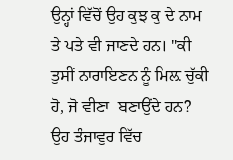ਉਨ੍ਹਾਂ ਵਿੱਚੋਂ ਉਹ ਕੁਝ ਕੁ ਦੇ ਨਾਮ ਤੇ ਪਤੇ ਵੀ ਜਾਣਦੇ ਹਨ। "ਕੀ ਤੁਸੀਂ ਨਾਰਾਇਣਨ ਨੂੰ ਮਿਲ਼ ਚੁੱਕੀ ਹੋ, ਜੋ ਵੀਣਾ  ਬਣਾਉਂਦੇ ਹਨ? ਉਹ ਤੰਜਾਵੁਰ ਵਿੱਚ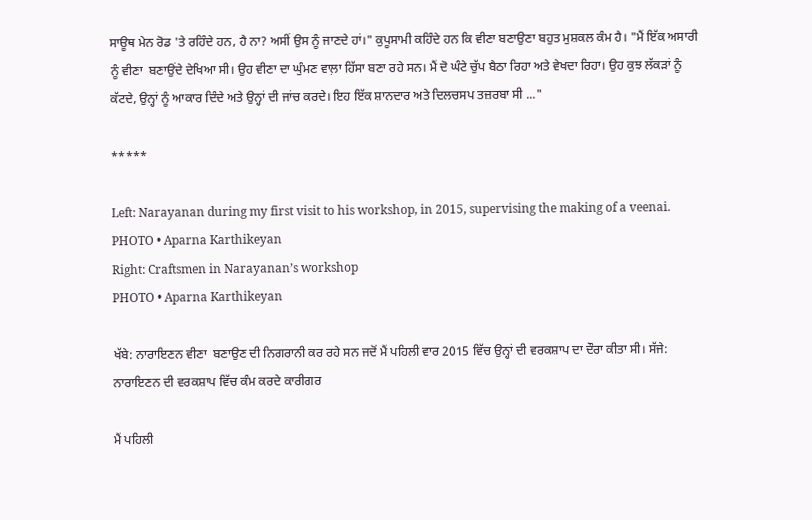ਸਾਊਥ ਮੇਨ ਰੋਡ 'ਤੇ ਰਹਿੰਦੇ ਹਨ, ਹੈ ਨਾ? ਅਸੀਂ ਉਸ ਨੂੰ ਜਾਣਦੇ ਹਾਂ।" ਕੁਪੂਸਾਮੀ ਕਹਿੰਦੇ ਹਨ ਕਿ ਵੀਣਾ ਬਣਾਉਣਾ ਬਹੁਤ ਮੁਸ਼ਕਲ ਕੰਮ ਹੈ। "ਮੈਂ ਇੱਕ ਅਸਾਰੀ ਨੂੰ ਵੀਣਾ  ਬਣਾਉਂਦੇ ਦੇਖਿਆ ਸੀ। ਉਹ ਵੀਣਾ ਦਾ ਘੁੰਮਣ ਵਾਲ਼ਾ ਹਿੱਸਾ ਬਣਾ ਰਹੇ ਸਨ। ਮੈਂ ਦੋ ਘੰਟੇ ਚੁੱਪ ਬੈਠਾ ਰਿਹਾ ਅਤੇ ਵੇਖਦਾ ਰਿਹਾ। ਉਹ ਕੁਝ ਲੱਕੜਾਂ ਨੂੰ ਕੱਟਦੇ, ਉਨ੍ਹਾਂ ਨੂੰ ਆਕਾਰ ਦਿੰਦੇ ਅਤੇ ਉਨ੍ਹਾਂ ਦੀ ਜਾਂਚ ਕਰਦੇ। ਇਹ ਇੱਕ ਸ਼ਾਨਦਾਰ ਅਤੇ ਦਿਲਚਸਪ ਤਜ਼ਰਬਾ ਸੀ ..."

*****

Left: Narayanan during my first visit to his workshop, in 2015, supervising the making of a veenai.
PHOTO • Aparna Karthikeyan
Right: Craftsmen in Narayanan’s workshop
PHOTO • Aparna Karthikeyan

ਖੱਬੇ: ਨਾਰਾਇਣਨ ਵੀਣਾ  ਬਣਾਉਣ ਦੀ ਨਿਗਰਾਨੀ ਕਰ ਰਹੇ ਸਨ ਜਦੋਂ ਮੈਂ ਪਹਿਲੀ ਵਾਰ 2015 ਵਿੱਚ ਉਨ੍ਹਾਂ ਦੀ ਵਰਕਸ਼ਾਪ ਦਾ ਦੌਰਾ ਕੀਤਾ ਸੀ। ਸੱਜੇ: ਨਾਰਾਇਣਨ ਦੀ ਵਰਕਸ਼ਾਪ ਵਿੱਚ ਕੰਮ ਕਰਦੇ ਕਾਰੀਗਰ

ਮੈਂ ਪਹਿਲੀ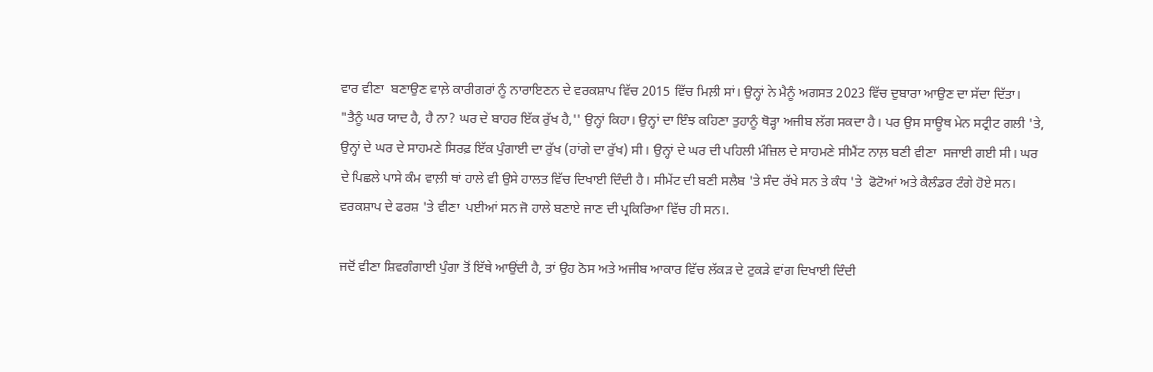ਵਾਰ ਵੀਣਾ  ਬਣਾਉਣ ਵਾਲ਼ੇ ਕਾਰੀਗਰਾਂ ਨੂੰ ਨਾਰਾਇਣਨ ਦੇ ਵਰਕਸ਼ਾਪ ਵਿੱਚ 2015 ਵਿੱਚ ਮਿਲ਼ੀ ਸਾਂ। ਉਨ੍ਹਾਂ ਨੇ ਮੈਨੂੰ ਅਗਸਤ 2023 ਵਿੱਚ ਦੁਬਾਰਾ ਆਉਣ ਦਾ ਸੱਦਾ ਦਿੱਤਾ। "ਤੈਨੂੰ ਘਰ ਯਾਦ ਹੈ, ਹੈ ਨਾ? ਘਰ ਦੇ ਬਾਹਰ ਇੱਕ ਰੁੱਖ ਹੈ,'' ਉਨ੍ਹਾਂ ਕਿਹਾ। ਉਨ੍ਹਾਂ ਦਾ ਇੰਝ ਕਹਿਣਾ ਤੁਹਾਨੂੰ ਥੋੜ੍ਹਾ ਅਜੀਬ ਲੱਗ ਸਕਦਾ ਹੈ। ਪਰ ਉਸ ਸਾਊਥ ਮੇਨ ਸਟ੍ਰੀਟ ਗਲੀ 'ਤੇ, ਉਨ੍ਹਾਂ ਦੇ ਘਰ ਦੇ ਸਾਹਮਣੇ ਸਿਰਫ਼ ਇੱਕ ਪੁੰਗਾਈ ਦਾ ਰੁੱਖ (ਹਾਂਗੇ ਦਾ ਰੁੱਖ) ਸੀ। ਉਨ੍ਹਾਂ ਦੇ ਘਰ ਦੀ ਪਹਿਲੀ ਮੰਜ਼ਿਲ ਦੇ ਸਾਹਮਣੇ ਸੀਮੈਂਟ ਨਾਲ਼ ਬਣੀ ਵੀਣਾ  ਸਜਾਈ ਗਈ ਸੀ। ਘਰ ਦੇ ਪਿਛਲੇ ਪਾਸੇ ਕੰਮ ਵਾਲ਼ੀ ਥਾਂ ਹਾਲੇ ਵੀ ਉਸੇ ਹਾਲਤ ਵਿੱਚ ਦਿਖਾਈ ਦਿੰਦੀ ਹੈ। ਸੀਮੇਂਟ ਦੀ ਬਣੀ ਸਲੈਬ 'ਤੇ ਸੰਦ ਰੱਖੇ ਸਨ ਤੇ ਕੰਧ 'ਤੇ  ਫੋਟੋਆਂ ਅਤੇ ਕੈਲੰਡਰ ਟੰਗੇ ਹੋਏ ਸਨ। ਵਰਕਸ਼ਾਪ ਦੇ ਫਰਸ਼ 'ਤੇ ਵੀਣਾ  ਪਈਆਂ ਸਨ ਜੋ ਹਾਲੇ ਬਣਾਏ ਜਾਣ ਦੀ ਪ੍ਰਕਿਰਿਆ ਵਿੱਚ ਹੀ ਸਨ।.

ਜਦੋਂ ਵੀਣਾ ਸ਼ਿਵਗੰਗਾਈ ਪੁੰਗਾ ਤੋਂ ਇੱਥੇ ਆਉਂਦੀ ਹੈ, ਤਾਂ ਉਹ ਠੋਸ ਅਤੇ ਅਜੀਬ ਆਕਾਰ ਵਿੱਚ ਲੱਕੜ ਦੇ ਟੁਕੜੇ ਵਾਂਗ ਦਿਖਾਈ ਦਿੰਦੀ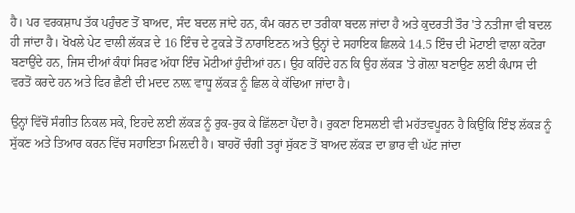ਹੈ। ਪਰ ਵਰਕਸ਼ਾਪ ਤੱਕ ਪਹੁੰਚਣ ਤੋਂ ਬਾਅਦ, ਸੰਦ ਬਦਲ ਜਾਂਦੇ ਹਨ, ਕੰਮ ਕਰਨ ਦਾ ਤਰੀਕਾ ਬਦਲ ਜਾਂਦਾ ਹੈ ਅਤੇ ਕੁਦਰਤੀ ਤੌਰ 'ਤੇ ਨਤੀਜਾ ਵੀ ਬਦਲ ਹੀ ਜਾਂਦਾ ਹੈ। ਖੋਖਲੇ ਪੇਟ ਵਾਲੀ ਲੱਕੜ ਦੇ 16 ਇੰਚ ਦੇ ਟੁਕੜੇ ਤੋਂ ਨਾਰਾਇਣਨ ਅਤੇ ਉਨ੍ਹਾਂ ਦੇ ਸਹਾਇਕ ਛਿਲਕੇ 14.5 ਇੰਚ ਦੀ ਮੋਟਾਈ ਵਾਲਾ ਕਟੋਰਾ ਬਣਾਉਂਦੇ ਹਨ, ਜਿਸ ਦੀਆਂ ਕੰਧਾਂ ਸਿਰਫ ਅੱਧਾ ਇੰਚ ਮੋਟੀਆਂ ਹੁੰਦੀਆਂ ਹਨ। ਉਹ ਕਹਿੰਦੇ ਹਨ ਕਿ ਉਹ ਲੱਕੜ 'ਤੇ ਗੋਲ਼ਾ ਬਣਾਉਣ ਲਈ ਕੰਪਾਸ ਦੀ ਵਰਤੋਂ ਕਰਦੇ ਹਨ ਅਤੇ ਫਿਰ ਛੈਣੀ ਦੀ ਮਦਦ ਨਾਲ਼ ਵਾਧੂ ਲੱਕੜ ਨੂੰ ਛਿਲ ਕੇ ਕੱਢਿਆ ਜਾਂਦਾ ਹੈ।

ਉਨ੍ਹਾਂ ਵਿੱਚੋਂ ਸੰਗੀਤ ਨਿਕਲ ਸਕੇ, ਇਹਦੇ ਲਈ ਲੱਕੜ ਨੂੰ ਰੁਕ-ਰੁਕ ਕੇ ਛਿੱਲਣਾ ਪੈਂਦਾ ਹੈ। ਰੁਕਣਾ ਇਸਲਈ ਵੀ ਮਹੱਤਵਪੂਰਨ ਹੈ ਕਿਉਂਕਿ ਇੰਝ ਲੱਕੜ ਨੂੰ ਸੁੱਕਣ ਅਤੇ ਤਿਆਰ ਕਰਨ ਵਿੱਚ ਸਹਾਇਤਾ ਮਿਲ਼ਦੀ ਹੈ। ਬਾਹਰੋਂ ਚੰਗੀ ਤਰ੍ਹਾਂ ਸੁੱਕਣ ਤੋਂ ਬਾਅਦ ਲੱਕੜ ਦਾ ਭਾਰ ਵੀ ਘੱਟ ਜਾਂਦਾ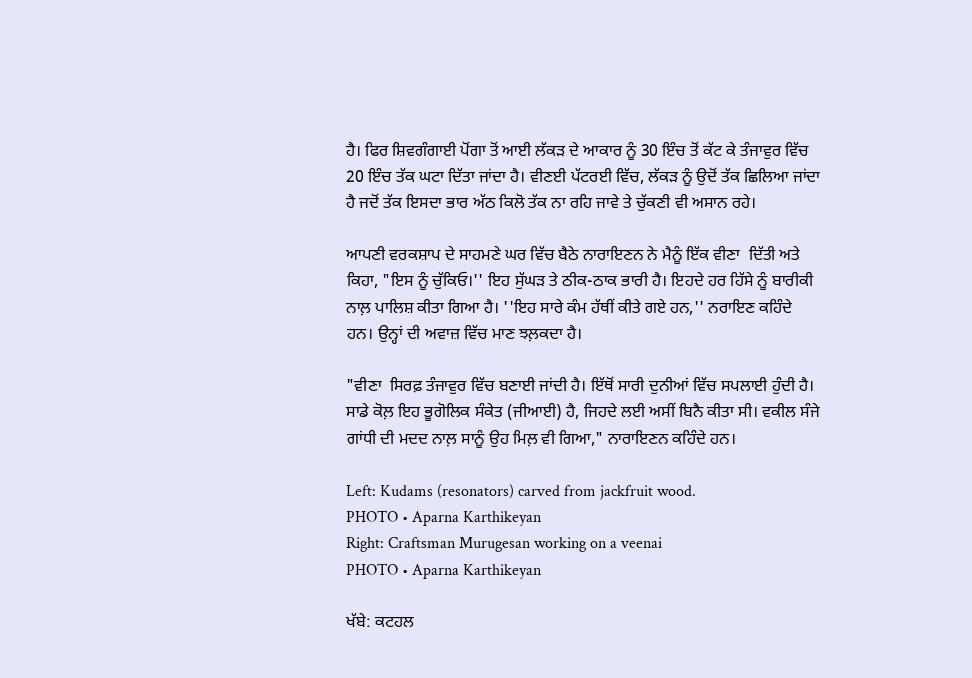ਹੈ। ਫਿਰ ਸ਼ਿਵਗੰਗਾਈ ਪੋਂਗਾ ਤੋਂ ਆਈ ਲੱਕੜ ਦੇ ਆਕਾਰ ਨੂੰ 30 ਇੰਚ ਤੋਂ ਕੱਟ ਕੇ ਤੰਜਾਵੁਰ ਵਿੱਚ 20 ਇੰਚ ਤੱਕ ਘਟਾ ਦਿੱਤਾ ਜਾਂਦਾ ਹੈ। ਵੀਣਈ ਪੱਟਰਈ ਵਿੱਚ, ਲੱਕੜ ਨੂੰ ਉਦੋਂ ਤੱਕ ਛਿਲਿਆ ਜਾਂਦਾ ਹੈ ਜਦੋਂ ਤੱਕ ਇਸਦਾ ਭਾਰ ਅੱਠ ਕਿਲੋ ਤੱਕ ਨਾ ਰਹਿ ਜਾਵੇ ਤੇ ਚੁੱਕਣੀ ਵੀ ਅਸਾਨ ਰਹੇ।

ਆਪਣੀ ਵਰਕਸ਼ਾਪ ਦੇ ਸਾਹਮਣੇ ਘਰ ਵਿੱਚ ਬੈਠੇ ਨਾਰਾਇਣਨ ਨੇ ਮੈਨੂੰ ਇੱਕ ਵੀਣਾ  ਦਿੱਤੀ ਅਤੇ ਕਿਹਾ, "ਇਸ ਨੂੰ ਚੁੱਕਿਓ।'' ਇਹ ਸੁੱਘੜ ਤੇ ਠੀਕ-ਠਾਕ ਭਾਰੀ ਹੈ। ਇਹਦੇ ਹਰ ਹਿੱਸੇ ਨੂੰ ਬਾਰੀਕੀ ਨਾਲ਼ ਪਾਲਿਸ਼ ਕੀਤਾ ਗਿਆ ਹੈ। ''ਇਹ ਸਾਰੇ ਕੰਮ ਹੱਥੀਂ ਕੀਤੇ ਗਏ ਹਨ,'' ਨਰਾਇਣ ਕਹਿੰਦੇ ਹਨ। ਉਨ੍ਹਾਂ ਦੀ ਅਵਾਜ਼ ਵਿੱਚ ਮਾਣ ਝਲ਼ਕਦਾ ਹੈ।

"ਵੀਣਾ  ਸਿਰਫ਼ ਤੰਜਾਵੁਰ ਵਿੱਚ ਬਣਾਈ ਜਾਂਦੀ ਹੈ। ਇੱਥੋਂ ਸਾਰੀ ਦੁਨੀਆਂ ਵਿੱਚ ਸਪਲਾਈ ਹੁੰਦੀ ਹੈ। ਸਾਡੇ ਕੋਲ਼ ਇਹ ਭੂਗੋਲਿਕ ਸੰਕੇਤ (ਜੀਆਈ) ਹੈ, ਜਿਹਦੇ ਲਈ ਅਸੀਂ ਬਿਨੈ ਕੀਤਾ ਸੀ। ਵਕੀਲ ਸੰਜੇ ਗਾਂਧੀ ਦੀ ਮਦਦ ਨਾਲ਼ ਸਾਨੂੰ ਉਹ ਮਿਲ਼ ਵੀ ਗਿਆ," ਨਾਰਾਇਣਨ ਕਹਿੰਦੇ ਹਨ।

Left: Kudams (resonators) carved from jackfruit wood.
PHOTO • Aparna Karthikeyan
Right: Craftsman Murugesan working on a veenai
PHOTO • Aparna Karthikeyan

ਖੱਬੇ: ਕਟਹਲ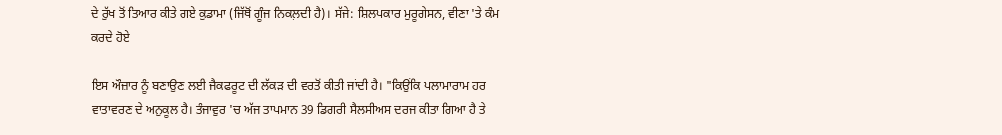ਦੇ ਰੁੱਖ ਤੋਂ ਤਿਆਰ ਕੀਤੇ ਗਏ ਕੁਡਾਮਾ (ਜਿੱਥੋਂ ਗੂੰਜ ਨਿਕਲ਼ਦੀ ਹੈ)। ਸੱਜੇ: ਸ਼ਿਲਪਕਾਰ ਮੁਰੂਗੇਸਨ, ਵੀਣਾ 'ਤੇ ਕੰਮ ਕਰਦੇ ਹੋਏ

ਇਸ ਔਜ਼ਾਰ ਨੂੰ ਬਣਾਉਣ ਲਈ ਜੈਕਫਰੂਟ ਦੀ ਲੱਕੜ ਦੀ ਵਰਤੋਂ ਕੀਤੀ ਜਾਂਦੀ ਹੈ। "ਕਿਉਂਕਿ ਪਲਾਮਾਰਾਮ ਹਰ ਵਾਤਾਵਰਣ ਦੇ ਅਨੁਕੂਲ ਹੈ। ਤੰਜਾਵੁਰ 'ਚ ਅੱਜ ਤਾਪਮਾਨ 39 ਡਿਗਰੀ ਸੈਲਸੀਅਸ ਦਰਜ ਕੀਤਾ ਗਿਆ ਹੈ ਤੇ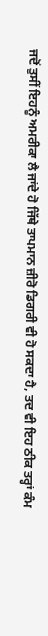ਜਦੋਂ ਤੁਸੀਂ ਇਹਨੂੰ ਅਮਰੀਕਾ ਲੈ ਜਾਂਦੇ ਹੋ ਜਿੱਥੇ ਤਾਪਮਾਨ ਜ਼ੀਰੋ ਡਿਗਰੀ ਵੀ ਹੋ ਸਕਦਾ ਹੈ, ਤਦ ਵੀ ਇਹ ਠੀਕ ਤਰ੍ਹਾਂ ਕੰਮ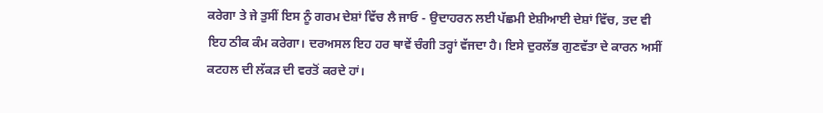ਕਰੇਗਾ ਤੇ ਜੇ ਤੁਸੀਂ ਇਸ ਨੂੰ ਗਰਮ ਦੇਸ਼ਾਂ ਵਿੱਚ ਲੈ ਜਾਓ - ਉਦਾਹਰਨ ਲਈ ਪੱਛਮੀ ਏਸ਼ੀਆਈ ਦੇਸ਼ਾਂ ਵਿੱਚ, ਤਦ ਵੀ ਇਹ ਠੀਕ ਕੰਮ ਕਰੇਗਾ। ਦਰਅਸਲ ਇਹ ਹਰ ਥਾਵੇਂ ਚੰਗੀ ਤਰ੍ਹਾਂ ਵੱਜਦਾ ਹੈ। ਇਸੇ ਦੁਰਲੱਭ ਗੁਣਵੱਤਾ ਦੇ ਕਾਰਨ ਅਸੀਂ ਕਟਹਲ ਦੀ ਲੱਕੜ ਦੀ ਵਰਤੋਂ ਕਰਦੇ ਹਾਂ।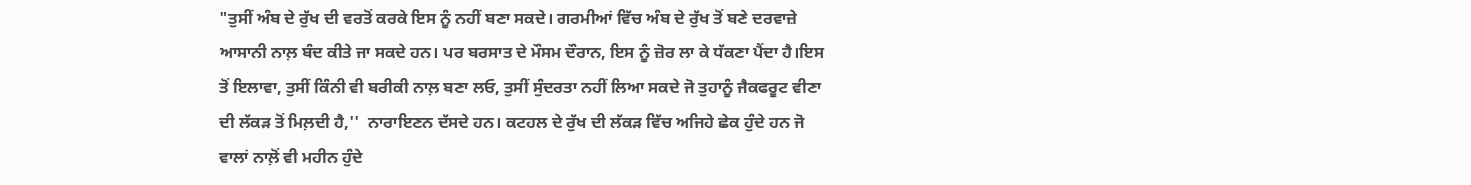"ਤੁਸੀਂ ਅੰਬ ਦੇ ਰੁੱਖ ਦੀ ਵਰਤੋਂ ਕਰਕੇ ਇਸ ਨੂੰ ਨਹੀਂ ਬਣਾ ਸਕਦੇ। ਗਰਮੀਆਂ ਵਿੱਚ ਅੰਬ ਦੇ ਰੁੱਖ ਤੋਂ ਬਣੇ ਦਰਵਾਜ਼ੇ ਆਸਾਨੀ ਨਾਲ਼ ਬੰਦ ਕੀਤੇ ਜਾ ਸਕਦੇ ਹਨ। ਪਰ ਬਰਸਾਤ ਦੇ ਮੌਸਮ ਦੌਰਾਨ, ਇਸ ਨੂੰ ਜ਼ੋਰ ਲਾ ਕੇ ਧੱਕਣਾ ਪੈਂਦਾ ਹੈ।ਇਸ ਤੋਂ ਇਲਾਵਾ, ਤੁਸੀਂ ਕਿੰਨੀ ਵੀ ਬਰੀਕੀ ਨਾਲ਼ ਬਣਾ ਲਓ, ਤੁਸੀਂ ਸੁੰਦਰਤਾ ਨਹੀਂ ਲਿਆ ਸਕਦੇ ਜੋ ਤੁਹਾਨੂੰ ਜੈਕਫਰੂਟ ਵੀਣਾ  ਦੀ ਲੱਕੜ ਤੋਂ ਮਿਲ਼ਦੀ ਹੈ,''  ਨਾਰਾਇਣਨ ਦੱਸਦੇ ਹਨ। ਕਟਹਲ ਦੇ ਰੁੱਖ ਦੀ ਲੱਕੜ ਵਿੱਚ ਅਜਿਹੇ ਛੇਕ ਹੁੰਦੇ ਹਨ ਜੋ ਵਾਲਾਂ ਨਾਲ਼ੋਂ ਵੀ ਮਹੀਨ ਹੁੰਦੇ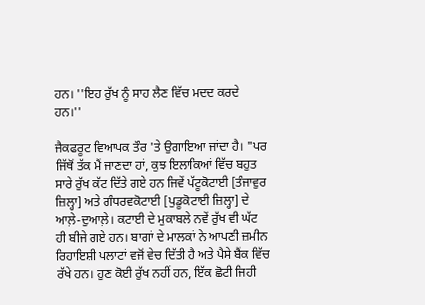ਹਨ। ''ਇਹ ਰੁੱਖ ਨੂੰ ਸਾਹ ਲੈਣ ਵਿੱਚ ਮਦਦ ਕਰਦੇ ਹਨ।''

ਜੈਕਫਰੂਟ ਵਿਆਪਕ ਤੌਰ 'ਤੇ ਉਗਾਇਆ ਜਾਂਦਾ ਹੈ। "ਪਰ ਜਿੱਥੋਂ ਤੱਕ ਮੈਂ ਜਾਣਦਾ ਹਾਂ, ਕੁਝ ਇਲਾਕਿਆਂ ਵਿੱਚ ਬਹੁਤ ਸਾਰੇ ਰੁੱਖ ਕੱਟ ਦਿੱਤੇ ਗਏ ਹਨ ਜਿਵੇਂ ਪੱਟੂਕੋਟਾਈ [ਤੰਜਾਵੁਰ ਜ਼ਿਲ੍ਹਾ] ਅਤੇ ਗੰਧਰਵਕੋਟਾਈ [ਪੁਡੂਕੋਟਾਈ ਜ਼ਿਲ੍ਹਾ] ਦੇ ਆਲ਼ੇ-ਦੁਆਲ਼ੇ। ਕਟਾਈ ਦੇ ਮੁਕਾਬਲੇ ਨਵੇਂ ਰੁੱਖ ਵੀ ਘੱਟ ਹੀ ਬੀਜੇ ਗਏ ਹਨ। ਬਾਗਾਂ ਦੇ ਮਾਲਕਾਂ ਨੇ ਆਪਣੀ ਜ਼ਮੀਨ ਰਿਹਾਇਸ਼ੀ ਪਲਾਟਾਂ ਵਜੋਂ ਵੇਚ ਦਿੱਤੀ ਹੈ ਅਤੇ ਪੈਸੇ ਬੈਂਕ ਵਿੱਚ ਰੱਖੇ ਹਨ। ਹੁਣ ਕੋਈ ਰੁੱਖ ਨਹੀਂ ਹਨ, ਇੱਕ ਛੋਟੀ ਜਿਹੀ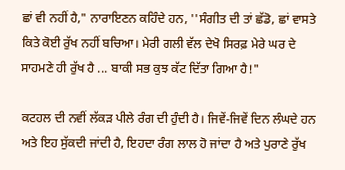ਛਾਂ ਵੀ ਨਹੀਂ ਹੈ," ਨਾਰਾਇਣਨ ਕਹਿੰਦੇ ਹਨ, ''ਸੰਗੀਤ ਦੀ ਤਾਂ ਛੱਡੋ, ਛਾਂ ਵਾਸਤੇ ਕਿਤੇ ਕੋਈ ਰੁੱਖ ਨਹੀਂ ਬਚਿਆ। ਮੇਰੀ ਗਲੀ ਵੱਲ ਦੇਖੋ ਸਿਰਫ਼ ਮੇਰੇ ਘਰ ਦੇ ਸਾਹਮਣੇ ਹੀ ਰੁੱਖ ਹੈ ... ਬਾਕੀ ਸਭ ਕੁਝ ਕੱਟ ਦਿੱਤਾ ਗਿਆ ਹੈ!"

ਕਟਹਲ ਦੀ ਨਵੀਂ ਲੱਕੜ ਪੀਲੇ ਰੰਗ ਦੀ ਹੁੰਦੀ ਹੈ। ਜਿਵੇਂ-ਜਿਵੇਂ ਦਿਨ ਲੰਘਦੇ ਹਨ ਅਤੇ ਇਹ ਸੁੱਕਦੀ ਜਾਂਦੀ ਹੈ, ਇਹਦਾ ਰੰਗ ਲਾਲ ਹੋ ਜਾਂਦਾ ਹੈ ਅਤੇ ਪੁਰਾਣੇ ਰੁੱਖ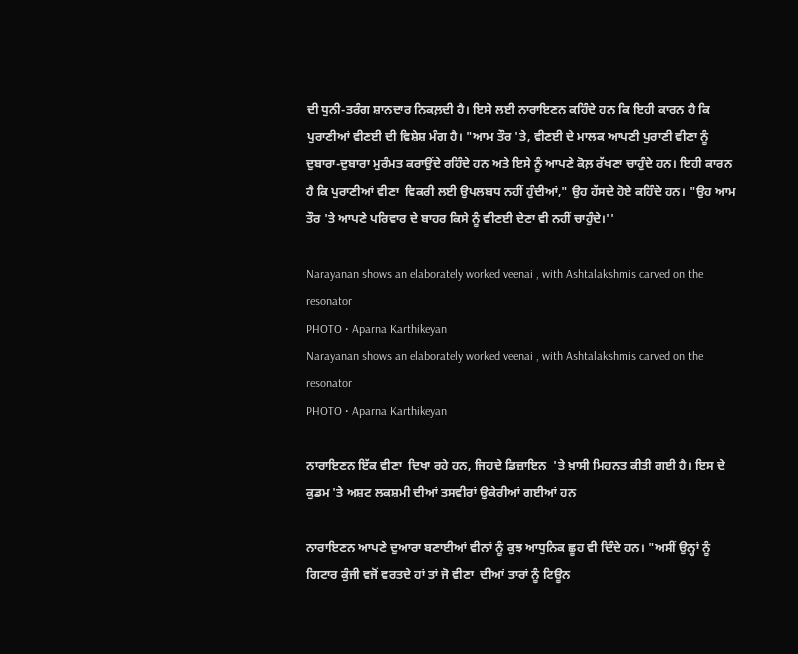ਦੀ ਧੁਨੀ-ਤਰੰਗ ਸ਼ਾਨਦਾਰ ਨਿਕਲ਼ਦੀ ਹੈ। ਇਸੇ ਲਈ ਨਾਰਾਇਣਨ ਕਹਿੰਦੇ ਹਨ ਕਿ ਇਹੀ ਕਾਰਨ ਹੈ ਕਿ ਪੁਰਾਣੀਆਂ ਵੀਣਈ ਦੀ ਵਿਸ਼ੇਸ਼ ਮੰਗ ਹੈ। "ਆਮ ਤੌਰ 'ਤੇ, ਵੀਣਈ ਦੇ ਮਾਲਕ ਆਪਣੀ ਪੁਰਾਣੀ ਵੀਣਾ ਨੂੰ ਦੁਬਾਰਾ-ਦੁਬਾਰਾ ਮੁਰੰਮਤ ਕਰਾਉਂਦੇ ਰਹਿੰਦੇ ਹਨ ਅਤੇ ਇਸੇ ਨੂੰ ਆਪਣੇ ਕੋਲ਼ ਰੱਖਣਾ ਚਾਹੁੰਦੇ ਹਨ। ਇਹੀ ਕਾਰਨ ਹੈ ਕਿ ਪੁਰਾਣੀਆਂ ਵੀਣਾ  ਵਿਕਰੀ ਲਈ ਉਪਲਬਧ ਨਹੀਂ ਹੁੰਦੀਆਂ," ਉਹ ਹੱਸਦੇ ਹੋਏ ਕਹਿੰਦੇ ਹਨ। "ਉਹ ਆਮ ਤੌਰ 'ਤੇ ਆਪਣੇ ਪਰਿਵਾਰ ਦੇ ਬਾਹਰ ਕਿਸੇ ਨੂੰ ਵੀਣਈ ਦੇਣਾ ਵੀ ਨਹੀਂ ਚਾਹੁੰਦੇ।''

Narayanan shows an elaborately worked veenai , with Ashtalakshmis carved on the resonator
PHOTO • Aparna Karthikeyan
Narayanan shows an elaborately worked veenai , with Ashtalakshmis carved on the resonator
PHOTO • Aparna Karthikeyan

ਨਾਰਾਇਣਨ ਇੱਕ ਵੀਣਾ  ਦਿਖਾ ਰਹੇ ਹਨ, ਜਿਹਦੇ ਡਿਜ਼ਾਇਨ  'ਤੇ ਖ਼ਾਸੀ ਮਿਹਨਤ ਕੀਤੀ ਗਈ ਹੈ। ਇਸ ਦੇ ਕੁਡਮ 'ਤੇ ਅਸ਼ਟ ਲਕਸ਼ਮੀ ਦੀਆਂ ਤਸਵੀਰਾਂ ਉਕੇਰੀਆਂ ਗਈਆਂ ਹਨ

ਨਾਰਾਇਣਨ ਆਪਣੇ ਦੁਆਰਾ ਬਣਾਈਆਂ ਵੀਨਾਂ ਨੂੰ ਕੁਝ ਆਧੁਨਿਕ ਛੂਹ ਵੀ ਦਿੰਦੇ ਹਨ। "ਅਸੀਂ ਉਨ੍ਹਾਂ ਨੂੰ ਗਿਟਾਰ ਕੁੰਜੀ ਵਜੋਂ ਵਰਤਦੇ ਹਾਂ ਤਾਂ ਜੋ ਵੀਣਾ  ਦੀਆਂ ਤਾਰਾਂ ਨੂੰ ਟਿਊਨ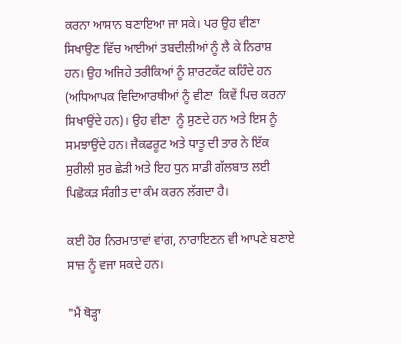ਕਰਨਾ ਆਸਾਨ ਬਣਾਇਆ ਜਾ ਸਕੇ। ਪਰ ਉਹ ਵੀਣਾ  ਸਿਖਾਉਣ ਵਿੱਚ ਆਈਆਂ ਤਬਦੀਲੀਆਂ ਨੂੰ ਲੈ ਕੇ ਨਿਰਾਸ਼ ਹਨ। ਉਹ ਅਜਿਹੇ ਤਰੀਕਿਆਂ ਨੂੰ ਸ਼ਾਰਟਕੱਟ ਕਹਿੰਦੇ ਹਨ (ਅਧਿਆਪਕ ਵਿਦਿਆਰਥੀਆਂ ਨੂੰ ਵੀਣਾ  ਕਿਵੇਂ ਪਿਚ ਕਰਨਾ ਸਿਖਾਉਂਦੇ ਹਨ)। ਉਹ ਵੀਣਾ  ਨੂੰ ਸੁਣਦੇ ਹਨ ਅਤੇ ਇਸ ਨੂੰ ਸਮਝਾਉਂਦੇ ਹਨ। ਜੈਕਫਰੂਟ ਅਤੇ ਧਾਤੂ ਦੀ ਤਾਰ ਨੇ ਇੱਕ ਸੁਰੀਲੀ ਸੁਰ ਛੇੜੀ ਅਤੇ ਇਹ ਧੁਨ ਸਾਡੀ ਗੱਲਬਾਤ ਲਈ ਪਿਛੋਕੜ ਸੰਗੀਤ ਦਾ ਕੰਮ ਕਰਨ ਲੱਗਦਾ ਹੈ।

ਕਈ ਹੋਰ ਨਿਰਮਾਤਾਵਾਂ ਵਾਂਗ, ਨਾਰਾਇਣਨ ਵੀ ਆਪਣੇ ਬਣਾਏ ਸਾਜ਼ ਨੂੰ ਵਜਾ ਸਕਦੇ ਹਨ।

"ਮੈਂ ਥੋੜ੍ਹਾ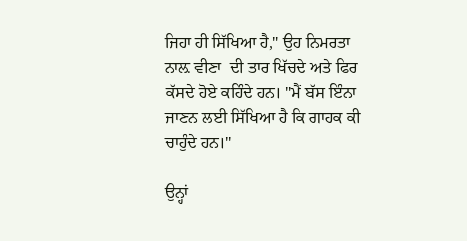ਜਿਹਾ ਹੀ ਸਿੱਖਿਆ ਹੈ," ਉਹ ਨਿਮਰਤਾ ਨਾਲ਼ ਵੀਣਾ  ਦੀ ਤਾਰ ਖਿੱਚਦੇ ਅਤੇ ਫਿਰ ਕੱਸਦੇ ਹੋਏ ਕਹਿੰਦੇ ਹਨ। "ਮੈਂ ਬੱਸ ਇੰਨਾ ਜਾਣਨ ਲਈ ਸਿੱਖਿਆ ਹੈ ਕਿ ਗਾਹਕ ਕੀ ਚਾਹੁੰਦੇ ਹਨ।''

ਉਨ੍ਹਾਂ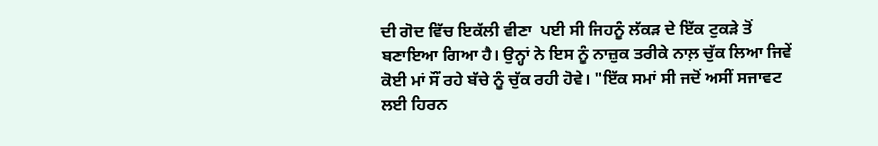ਦੀ ਗੋਦ ਵਿੱਚ ਇਕੱਲੀ ਵੀਣਾ  ਪਈ ਸੀ ਜਿਹਨੂੰ ਲੱਕੜ ਦੇ ਇੱਕ ਟੁਕੜੇ ਤੋਂ ਬਣਾਇਆ ਗਿਆ ਹੈ। ਉਨ੍ਹਾਂ ਨੇ ਇਸ ਨੂੰ ਨਾਜ਼ੁਕ ਤਰੀਕੇ ਨਾਲ਼ ਚੁੱਕ ਲਿਆ ਜਿਵੇਂ ਕੋਈ ਮਾਂ ਸੌਂ ਰਹੇ ਬੱਚੇ ਨੂੰ ਚੁੱਕ ਰਹੀ ਹੋਵੇ। "ਇੱਕ ਸਮਾਂ ਸੀ ਜਦੋਂ ਅਸੀਂ ਸਜਾਵਟ ਲਈ ਹਿਰਨ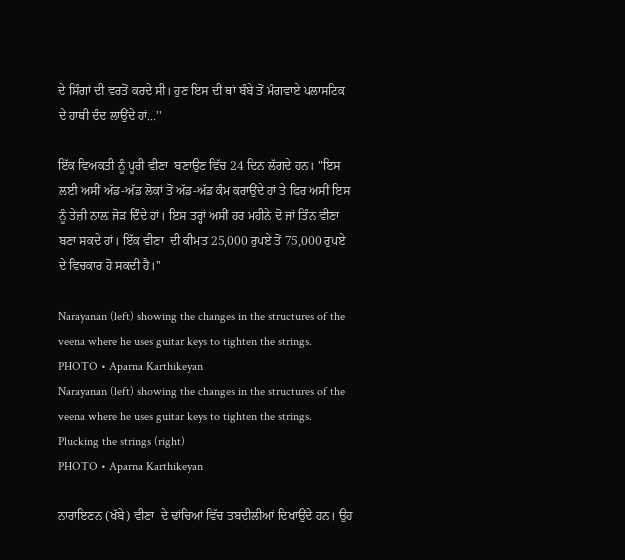ਦੇ ਸਿੰਗਾਂ ਦੀ ਵਰਤੋਂ ਕਰਦੇ ਸੀ। ਹੁਣ ਇਸ ਦੀ ਥਾਂ ਬੰਬੇ ਤੋਂ ਮੰਗਵਾਏ ਪਲਾਸਟਿਕ ਦੇ ਹਾਥੀ ਦੰਦ ਲਾਉਂਦੇ ਹਾਂ...''

ਇੱਕ ਵਿਅਕਤੀ ਨੂੰ ਪੂਰੀ ਵੀਣਾ  ਬਣਾਉਣ ਵਿੱਚ 24 ਦਿਨ ਲੱਗਦੇ ਹਨ। "ਇਸ ਲਈ ਅਸੀਂ ਅੱਡ-ਅੱਡ ਲੋਕਾਂ ਤੋਂ ਅੱਡ-ਅੱਡ ਕੰਮ ਕਰਾਉਂਦੇ ਹਾਂ ਤੇ ਫਿਰ ਅਸੀਂ ਇਸ ਨੂੰ ਤੇਜ਼ੀ ਨਾਲ਼ ਜੋੜ ਦਿੰਦੇ ਹਾਂ। ਇਸ ਤਰ੍ਹਾਂ ਅਸੀਂ ਹਰ ਮਹੀਨੇ ਦੋ ਜਾਂ ਤਿੰਨ ਵੀਣਾ  ਬਣਾ ਸਕਦੇ ਹਾਂ। ਇੱਕ ਵੀਣਾ  ਦੀ ਕੀਮਤ 25,000 ਰੁਪਏ ਤੋਂ 75,000 ਰੁਪਏ ਦੇ ਵਿਚਕਾਰ ਹੋ ਸਕਦੀ ਹੈ।''

Narayanan (left) showing the changes in the structures of the veena where he uses guitar keys to tighten the strings.
PHOTO • Aparna Karthikeyan
Narayanan (left) showing the changes in the structures of the veena where he uses guitar keys to tighten the strings. Plucking the strings (right)
PHOTO • Aparna Karthikeyan

ਨਾਰਾਇਣਨ (ਖੱਬੇ) ਵੀਣਾ  ਦੇ ਢਾਂਚਿਆਂ ਵਿੱਚ ਤਬਦੀਲੀਆਂ ਦਿਖਾਉਂਦੇ ਹਨ। ਉਹ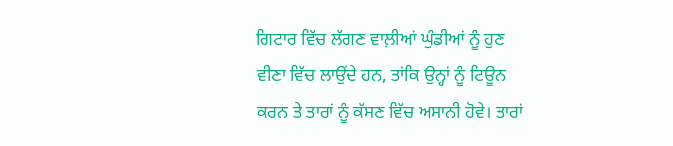ਗਿਟਾਰ ਵਿੱਚ ਲੱਗਣ ਵਾਲ਼ੀਆਂ ਘੁੰਡੀਆਂ ਨੂੰ ਹੁਣ ਵੀਣਾ ਵਿੱਚ ਲਾਉਂਦੇ ਹਨ, ਤਾਂਕਿ ਉਨ੍ਹਾਂ ਨੂੰ ਟਿਊਨ ਕਰਨ ਤੇ ਤਾਰਾਂ ਨੂੰ ਕੱਸਣ ਵਿੱਚ ਅਸਾਨੀ ਹੋਵੇ। ਤਾਰਾਂ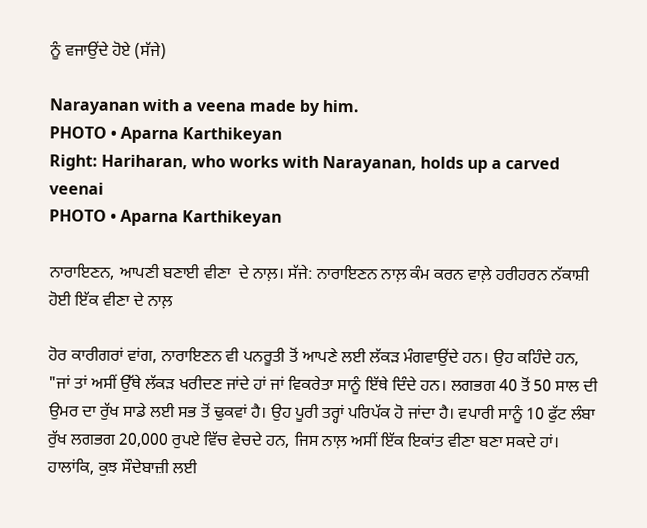ਨੂੰ ਵਜਾਉਂਦੇ ਹੋਏ (ਸੱਜੇ)

Narayanan with a veena made by him.
PHOTO • Aparna Karthikeyan
Right: Hariharan, who works with Narayanan, holds up a carved veenai
PHOTO • Aparna Karthikeyan

ਨਾਰਾਇਣਨ, ਆਪਣੀ ਬਣਾਈ ਵੀਣਾ  ਦੇ ਨਾਲ਼। ਸੱਜੇ: ਨਾਰਾਇਣਨ ਨਾਲ਼ ਕੰਮ ਕਰਨ ਵਾਲ਼ੇ ਹਰੀਹਰਨ ਨੱਕਾਸ਼ੀ ਹੋਈ ਇੱਕ ਵੀਣਾ ਦੇ ਨਾਲ਼

ਹੋਰ ਕਾਰੀਗਰਾਂ ਵਾਂਗ, ਨਾਰਾਇਣਨ ਵੀ ਪਨਰੂਤੀ ਤੋਂ ਆਪਣੇ ਲਈ ਲੱਕੜ ਮੰਗਵਾਉਂਦੇ ਹਨ। ਉਹ ਕਹਿੰਦੇ ਹਨ, "ਜਾਂ ਤਾਂ ਅਸੀਂ ਉੱਥੇ ਲੱਕੜ ਖਰੀਦਣ ਜਾਂਦੇ ਹਾਂ ਜਾਂ ਵਿਕਰੇਤਾ ਸਾਨੂੰ ਇੱਥੇ ਦਿੰਦੇ ਹਨ। ਲਗਭਗ 40 ਤੋਂ 50 ਸਾਲ ਦੀ ਉਮਰ ਦਾ ਰੁੱਖ ਸਾਡੇ ਲਈ ਸਭ ਤੋਂ ਢੁਕਵਾਂ ਹੈ। ਉਹ ਪੂਰੀ ਤਰ੍ਹਾਂ ਪਰਿਪੱਕ ਹੋ ਜਾਂਦਾ ਹੈ। ਵਪਾਰੀ ਸਾਨੂੰ 10 ਫੁੱਟ ਲੰਬਾ ਰੁੱਖ ਲਗਭਗ 20,000 ਰੁਪਏ ਵਿੱਚ ਵੇਚਦੇ ਹਨ, ਜਿਸ ਨਾਲ਼ ਅਸੀਂ ਇੱਕ ਇਕਾਂਤ ਵੀਣਾ ਬਣਾ ਸਕਦੇ ਹਾਂ। ਹਾਲਾਂਕਿ, ਕੁਝ ਸੌਦੇਬਾਜ਼ੀ ਲਈ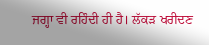ਜਗ੍ਹਾ ਵੀ ਰਹਿੰਦੀ ਹੀ ਹੈ। ਲੱਕੜ ਖਰੀਦਣ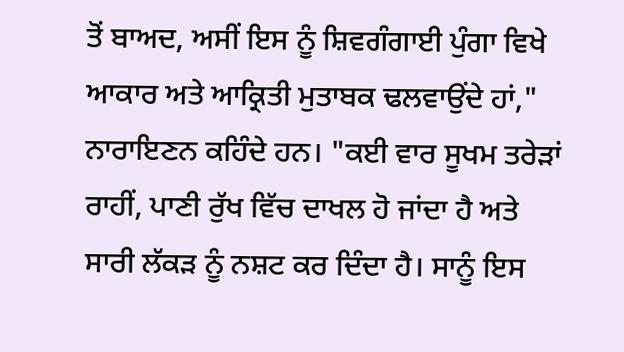ਤੋਂ ਬਾਅਦ, ਅਸੀਂ ਇਸ ਨੂੰ ਸ਼ਿਵਗੰਗਾਈ ਪੁੰਗਾ ਵਿਖੇ ਆਕਾਰ ਅਤੇ ਆਕ੍ਰਿਤੀ ਮੁਤਾਬਕ ਢਲਵਾਉਂਦੇ ਹਾਂ," ਨਾਰਾਇਣਨ ਕਹਿੰਦੇ ਹਨ। "ਕਈ ਵਾਰ ਸੂਖਮ ਤਰੇੜਾਂ ਰਾਹੀਂ, ਪਾਣੀ ਰੁੱਖ ਵਿੱਚ ਦਾਖਲ ਹੋ ਜਾਂਦਾ ਹੈ ਅਤੇ ਸਾਰੀ ਲੱਕੜ ਨੂੰ ਨਸ਼ਟ ਕਰ ਦਿੰਦਾ ਹੈ। ਸਾਨੂੰ ਇਸ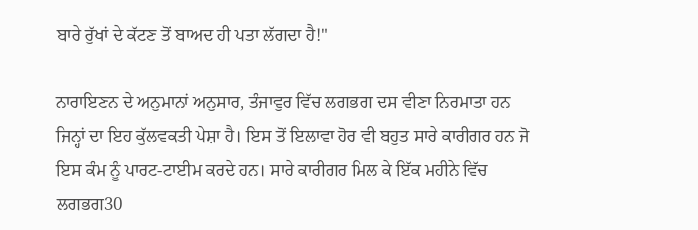ਬਾਰੇ ਰੁੱਖਾਂ ਦੇ ਕੱਟਣ ਤੋਂ ਬਾਅਦ ਹੀ ਪਤਾ ਲੱਗਦਾ ਹੈ!"

ਨਾਰਾਇਣਨ ਦੇ ਅਨੁਮਾਨਾਂ ਅਨੁਸਾਰ, ਤੰਜਾਵੁਰ ਵਿੱਚ ਲਗਭਗ ਦਸ ਵੀਣਾ ਨਿਰਮਾਤਾ ਹਨ ਜਿਨ੍ਹਾਂ ਦਾ ਇਹ ਕੁੱਲਵਕਤੀ ਪੇਸ਼ਾ ਹੈ। ਇਸ ਤੋਂ ਇਲਾਵਾ ਹੋਰ ਵੀ ਬਹੁਤ ਸਾਰੇ ਕਾਰੀਗਰ ਹਨ ਜੋ ਇਸ ਕੰਮ ਨੂੰ ਪਾਰਟ-ਟਾਈਮ ਕਰਦੇ ਹਨ। ਸਾਰੇ ਕਾਰੀਗਰ ਮਿਲ ਕੇ ਇੱਕ ਮਹੀਨੇ ਵਿੱਚ ਲਗਭਗ30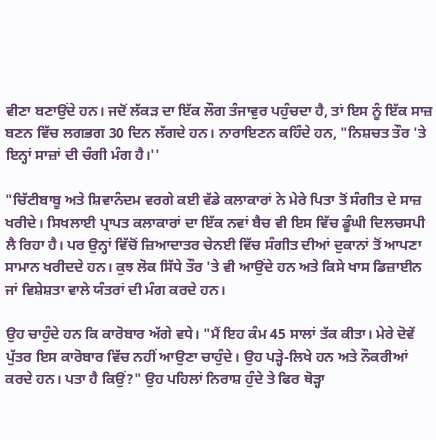ਵੀਣਾ ਬਣਾਉਂਦੇ ਹਨ। ਜਦੋਂ ਲੱਕੜ ਦਾ ਇੱਕ ਲੌਗ ਤੰਜਾਵੁਰ ਪਹੁੰਚਦਾ ਹੈ, ਤਾਂ ਇਸ ਨੂੰ ਇੱਕ ਸਾਜ਼ ਬਣਨ ਵਿੱਚ ਲਗਭਗ 30 ਦਿਨ ਲੱਗਦੇ ਹਨ। ਨਾਰਾਇਣਨ ਕਹਿੰਦੇ ਹਨ, "ਨਿਸ਼ਚਤ ਤੌਰ 'ਤੇ ਇਨ੍ਹਾਂ ਸਾਜ਼ਾਂ ਦੀ ਚੰਗੀ ਮੰਗ ਹੈ।''

"ਚਿੱਟੀਬਾਬੂ ਅਤੇ ਸ਼ਿਵਾਨੰਦਮ ਵਰਗੇ ਕਈ ਵੱਡੇ ਕਲਾਕਾਰਾਂ ਨੇ ਮੇਰੇ ਪਿਤਾ ਤੋਂ ਸੰਗੀਤ ਦੇ ਸਾਜ਼ ਖਰੀਦੇ। ਸਿਖਲਾਈ ਪ੍ਰਾਪਤ ਕਲਾਕਾਰਾਂ ਦਾ ਇੱਕ ਨਵਾਂ ਬੈਚ ਵੀ ਇਸ ਵਿੱਚ ਡੂੰਘੀ ਦਿਲਚਸਪੀ ਲੈ ਰਿਹਾ ਹੈ। ਪਰ ਉਨ੍ਹਾਂ ਵਿੱਚੋਂ ਜ਼ਿਆਦਾਤਰ ਚੇਨਈ ਵਿੱਚ ਸੰਗੀਤ ਦੀਆਂ ਦੁਕਾਨਾਂ ਤੋਂ ਆਪਣਾ ਸਾਮਾਨ ਖਰੀਦਦੇ ਹਨ। ਕੁਝ ਲੋਕ ਸਿੱਧੇ ਤੌਰ 'ਤੇ ਵੀ ਆਉਂਦੇ ਹਨ ਅਤੇ ਕਿਸੇ ਖਾਸ ਡਿਜ਼ਾਈਨ ਜਾਂ ਵਿਸ਼ੇਸ਼ਤਾ ਵਾਲੇ ਯੰਤਰਾਂ ਦੀ ਮੰਗ ਕਰਦੇ ਹਨ।

ਉਹ ਚਾਹੁੰਦੇ ਹਨ ਕਿ ਕਾਰੋਬਾਰ ਅੱਗੇ ਵਧੇ। "ਮੈਂ ਇਹ ਕੰਮ 45 ਸਾਲਾਂ ਤੱਕ ਕੀਤਾ। ਮੇਰੇ ਦੋਵੇਂ ਪੁੱਤਰ ਇਸ ਕਾਰੋਬਾਰ ਵਿੱਚ ਨਹੀਂ ਆਉਣਾ ਚਾਹੁੰਦੇ। ਉਹ ਪੜ੍ਹੇ-ਲਿਖੇ ਹਨ ਅਤੇ ਨੌਕਰੀਆਂ ਕਰਦੇ ਹਨ। ਪਤਾ ਹੈ ਕਿਉਂ?" ਉਹ ਪਹਿਲਾਂ ਨਿਰਾਸ਼ ਹੁੰਦੇ ਤੇ ਫਿਰ ਥੋੜ੍ਹਾ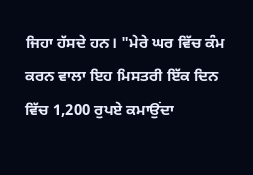ਜਿਹਾ ਹੱਸਦੇ ਹਨ। "ਮੇਰੇ ਘਰ ਵਿੱਚ ਕੰਮ ਕਰਨ ਵਾਲਾ ਇਹ ਮਿਸਤਰੀ ਇੱਕ ਦਿਨ ਵਿੱਚ 1,200 ਰੁਪਏ ਕਮਾਉਂਦਾ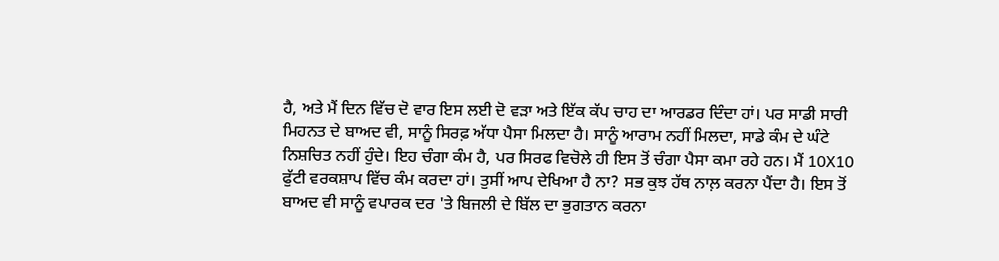ਹੈ, ਅਤੇ ਮੈਂ ਦਿਨ ਵਿੱਚ ਦੋ ਵਾਰ ਇਸ ਲਈ ਦੋ ਵੜਾ ਅਤੇ ਇੱਕ ਕੱਪ ਚਾਹ ਦਾ ਆਰਡਰ ਦਿੰਦਾ ਹਾਂ। ਪਰ ਸਾਡੀ ਸਾਰੀ ਮਿਹਨਤ ਦੇ ਬਾਅਦ ਵੀ, ਸਾਨੂੰ ਸਿਰਫ਼ ਅੱਧਾ ਪੈਸਾ ਮਿਲਦਾ ਹੈ। ਸਾਨੂੰ ਆਰਾਮ ਨਹੀਂ ਮਿਲਦਾ, ਸਾਡੇ ਕੰਮ ਦੇ ਘੰਟੇ ਨਿਸ਼ਚਿਤ ਨਹੀਂ ਹੁੰਦੇ। ਇਹ ਚੰਗਾ ਕੰਮ ਹੈ, ਪਰ ਸਿਰਫ ਵਿਚੋਲੇ ਹੀ ਇਸ ਤੋਂ ਚੰਗਾ ਪੈਸਾ ਕਮਾ ਰਹੇ ਹਨ। ਮੈਂ 10X10 ਫੁੱਟੀ ਵਰਕਸ਼ਾਪ ਵਿੱਚ ਕੰਮ ਕਰਦਾ ਹਾਂ। ਤੁਸੀਂ ਆਪ ਦੇਖਿਆ ਹੈ ਨਾ? ਸਭ ਕੁਝ ਹੱਥ ਨਾਲ਼ ਕਰਨਾ ਪੈਂਦਾ ਹੈ। ਇਸ ਤੋਂ ਬਾਅਦ ਵੀ ਸਾਨੂੰ ਵਪਾਰਕ ਦਰ 'ਤੇ ਬਿਜਲੀ ਦੇ ਬਿੱਲ ਦਾ ਭੁਗਤਾਨ ਕਰਨਾ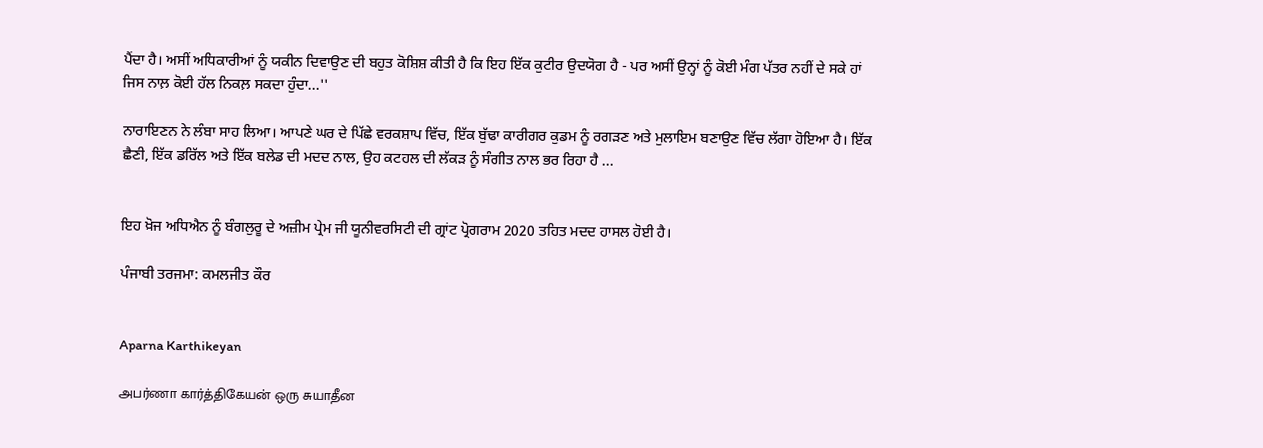ਪੈਂਦਾ ਹੈ। ਅਸੀਂ ਅਧਿਕਾਰੀਆਂ ਨੂੰ ਯਕੀਨ ਦਿਵਾਉਣ ਦੀ ਬਹੁਤ ਕੋਸ਼ਿਸ਼ ਕੀਤੀ ਹੈ ਕਿ ਇਹ ਇੱਕ ਕੁਟੀਰ ਉਦਯੋਗ ਹੈ - ਪਰ ਅਸੀਂ ਉਨ੍ਹਾਂ ਨੂੰ ਕੋਈ ਮੰਗ ਪੱਤਰ ਨਹੀਂ ਦੇ ਸਕੇ ਹਾਂ ਜਿਸ ਨਾਲ਼ ਕੋਈ ਹੱਲ ਨਿਕਲ਼ ਸਕਦਾ ਹੁੰਦਾ...''

ਨਾਰਾਇਣਨ ਨੇ ਲੰਬਾ ਸਾਹ ਲਿਆ। ਆਪਣੇ ਘਰ ਦੇ ਪਿੱਛੇ ਵਰਕਸ਼ਾਪ ਵਿੱਚ, ਇੱਕ ਬੁੱਢਾ ਕਾਰੀਗਰ ਕੁਡਮ ਨੂੰ ਰਗੜਣ ਅਤੇ ਮੁਲਾਇਮ ਬਣਾਉਣ ਵਿੱਚ ਲੱਗਾ ਹੋਇਆ ਹੈ। ਇੱਕ ਛੈਣੀ, ਇੱਕ ਡਰਿੱਲ ਅਤੇ ਇੱਕ ਬਲੇਡ ਦੀ ਮਦਦ ਨਾਲ, ਉਹ ਕਟਹਲ ਦੀ ਲੱਕੜ ਨੂੰ ਸੰਗੀਤ ਨਾਲ ਭਰ ਰਿਹਾ ਹੈ ...


ਇਹ ਖ਼ੋਜ ਅਧਿਐਨ ਨੂੰ ਬੰਗਲੁਰੂ ਦੇ ਅਜ਼ੀਮ ਪ੍ਰੇਮ ਜੀ ਯੂਨੀਵਰਸਿਟੀ ਦੀ ਗ੍ਰਾਂਟ ਪ੍ਰੋਗਰਾਮ 2020 ਤਹਿਤ ਮਦਦ ਹਾਸਲ ਹੋਈ ਹੈ।

ਪੰਜਾਬੀ ਤਰਜਮਾ: ਕਮਲਜੀਤ ਕੌਰ


Aparna Karthikeyan

அபர்ணா கார்த்திகேயன் ஒரு சுயாதீன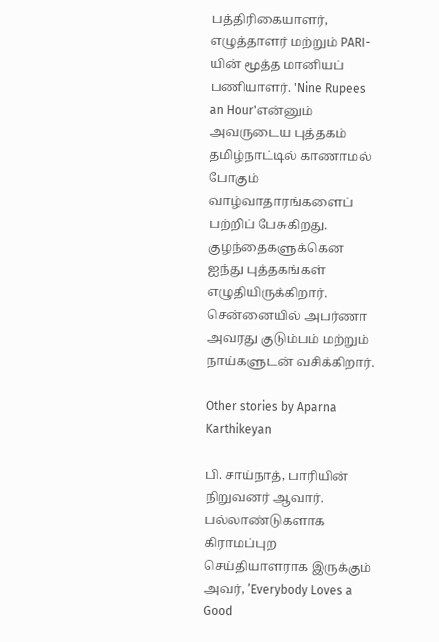பத்திரிகையாளர், எழுத்தாளர் மற்றும் PARI-யின் மூத்த மானியப் பணியாளர். 'Nine Rupees an Hour'என்னும் அவருடைய புத்தகம் தமிழ்நாட்டில் காணாமல் போகும் வாழ்வாதாரங்களைப் பற்றிப் பேசுகிறது. குழந்தைகளுக்கென ஐந்து புத்தகங்கள் எழுதியிருக்கிறார். சென்னையில் அபர்ணா அவரது குடும்பம் மற்றும் நாய்களுடன் வசிக்கிறார்.

Other stories by Aparna Karthikeyan

பி. சாய்நாத், பாரியின் நிறுவனர் ஆவார். பல்லாண்டுகளாக கிராமப்புற செய்தியாளராக இருக்கும் அவர், ’Everybody Loves a Good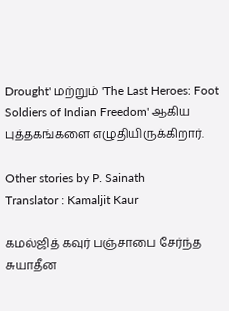Drought' மற்றும் 'The Last Heroes: Foot Soldiers of Indian Freedom' ஆகிய புத்தகங்களை எழுதியிருக்கிறார்.

Other stories by P. Sainath
Translator : Kamaljit Kaur

கமல்ஜித் கவுர் பஞ்சாபை சேர்ந்த சுயாதீன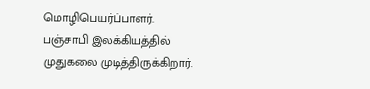மொழிபெயர்ப்பாளர். பஞ்சாபி இலக்கியத்தில் முதுகலை முடித்திருக்கிறார்.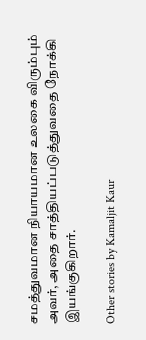சமத்துவமான நியாயமான உலகை விரும்பும் அவர், அதை சாத்தியப்படுத்துவதை நோக்கி இயங்குகிறார்.

Other stories by Kamaljit Kaur